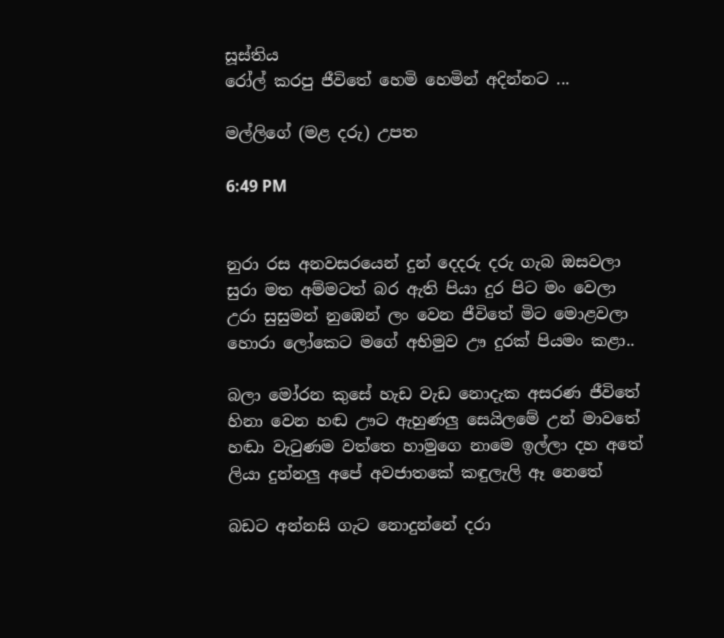සූස්තිය
රෝල් කරපු ජීවිතේ හෙමි හෙමින් අදින්නට ...

මල්ලිගේ (මළ දරු) උපත

6:49 PM


නුරා රස අනවසරයෙන් දුන් දෙදරු දරු ගැබ ඔසවලා
සුරා මත අම්මටත් බර ඇති පියා දුර පිට මං වෙලා
උරා සුසුමන් නුඹෙන් ලං වෙන ජීවිතේ මිට මොළවලා
හොරා ලෝකෙට මගේ අභිමුව ඌ දුරක් පියමං කළා..

බලා මෝරන කුසේ හැඩ වැඩ නොදැක අසරණ ජීවිතේ
හිනා වෙන හඬ ඌට ඇහුණලු සෙයිලමේ උන් මාවතේ
හඬා වැ‍ටුණම වත්තෙ හාමුගෙ නාමෙ ඉල්ලා දහ අතේ
ලියා දුන්නලු අපේ අවජාතකේ කඳුලැලි ඈ නෙතේ

බඩට අන්නසි ගැට නොදුන්නේ දරා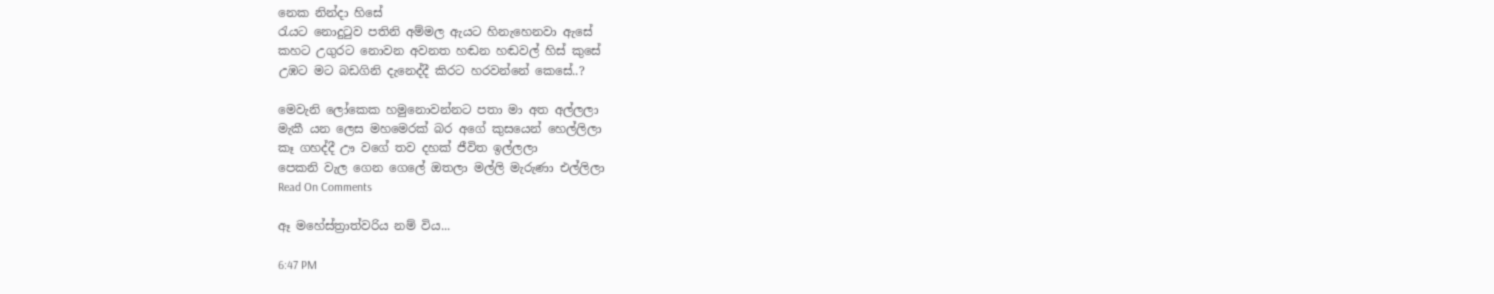නෙක නින්දා හිසේ
රැයට නොදු‍ටුව පතිනි අම්මල ඇයට හිනැහෙනවා ඇසේ
කහට උගුරට නොවන අවනත හඬන හඬවල් හිස් කුසේ
උඹට මට බඩගිනි දැනෙද්දී කිරට හරවන්නේ කෙසේ..?

මෙවැනි ලෝකෙක හමුනොවන්නට පතා මා අත අල්ලලා
මැකී යන ලෙස මහමෙරක් බර අගේ කුසයෙන් හෙල්ලිලා
කෑ ගහද්දී ඌ වගේ තව දහක් ජීවිත ඉල්ලලා
පෙකනි වැල ගෙන ගෙලේ ඔතලා මල්ලි මැරුණා එල්ලිලා
Read On Comments

ඈ මහේස්ත්‍රාත්වරිය නම් විය...

6:47 PM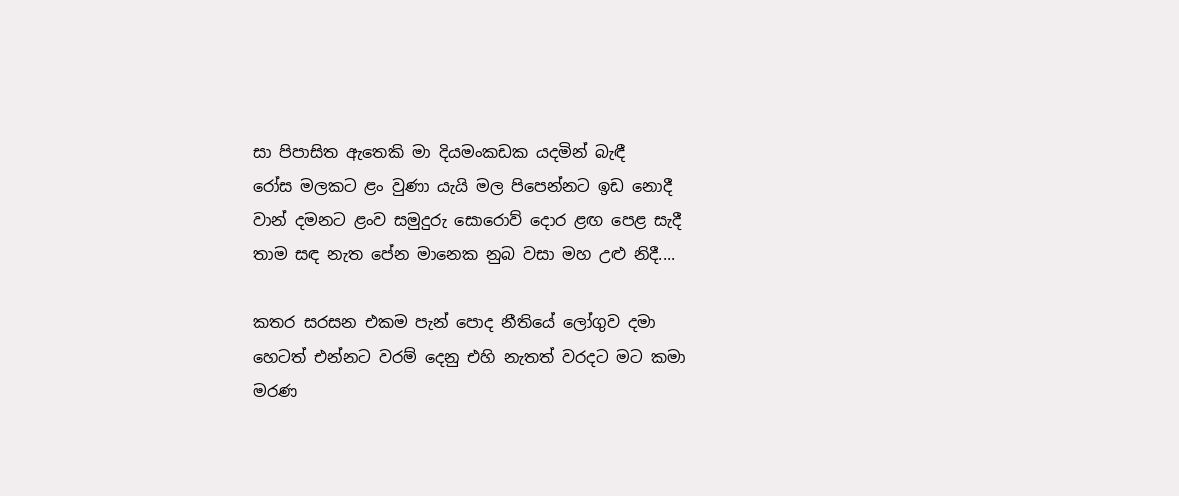සා පිපාසිත ඇතෙකි මා දියමංකඩක යදමින් බැඳී
රෝස මලකට ළං වුණා යැයි මල පිපෙන්නට ඉඩ නොදී
වාන් දමනට ළංව සමුදුරු සොරොව් දොර ළඟ පෙළ සැදී
තාම සඳ නැත පේන මානෙක නුබ වසා මහ උළු නිදී....

කතර සරසන එකම පැන් පොද නීතියේ ලෝගුව දමා
හෙටත් එන්නට වරම් දෙනු එහි නැතත් වරදට මට කමා
මරණ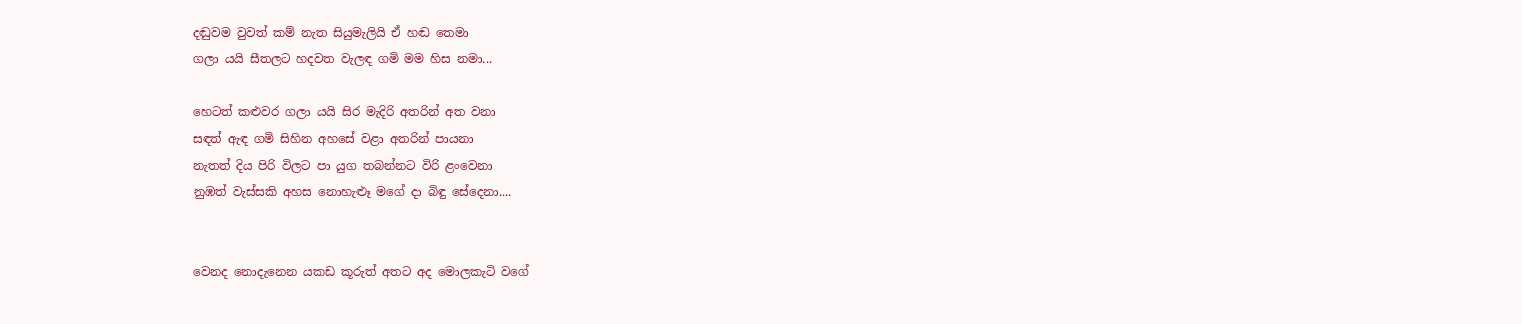දඬුවම වුවත් කම් නැත සියුමැලියි ඒ හඬ තෙමා
ගලා යයි සීතලට හදවත වැලඳ ගමි මම හිස නමා...

හෙටත් කළුවර ගලා යයි සිර මැදිරි අතරින් අත වනා
සඳත් ඇඳ ගමි සිහින අහසේ වළා අතරින් පායනා
නැතත් දිය පිරි විලට පා යුග තබන්නට විරි ළංවෙනා
නුඹත් වැස්සකි අහස නොහැළූ මගේ දා බිඳු සේදෙනා....


වෙනද නොදැනෙන යකඩ කූරුත් අතට අද මොලකැටි වගේ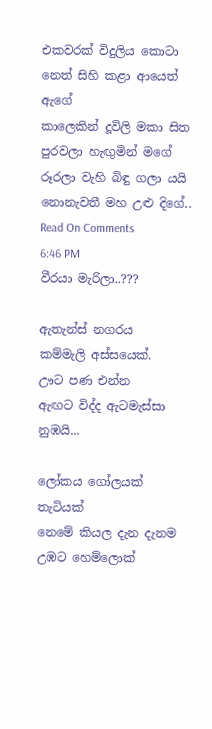එකවරක් විදුලිය කොටා නෙත් සිහි කළා ආයෙත් ඇගේ
කාලෙකින් දූවිලි මකා සිත පුරවලා හැඟුමින් මගේ
රූරලා වැහි බිඳු ගලා යයි නොනැවතී මහ උළු දිගේ..
Read On Comments
6:46 PM
වීරයා මැරිලා..???

ඇතැන්ස් නගරය
කම්මැලි අස්සයෙක්.
ඌට පණ එන්න
ඇඟට විද්ද ඇටමැස්සා
නුඹයි...

ලෝකය ගෝලයක්
තැටියක්
නෙමේ කියල දැන දැනම
උඹට හෙම්ලොක්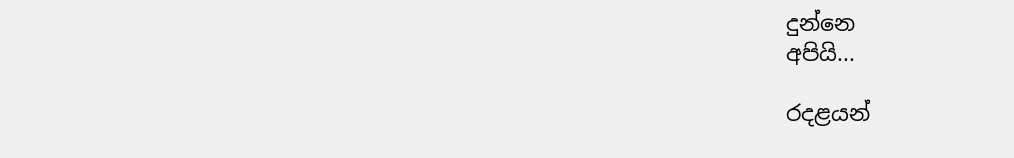දුන්නෙ
අපියි...

රදළයන්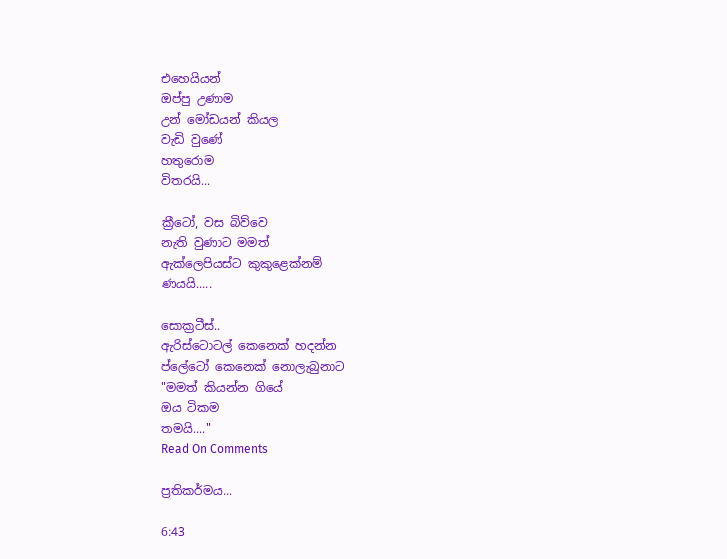එහෙයියන්
ඔප්පු උණාම
උන් මෝඩයන් කියල
වැඩි වුණේ
හතුරොම
විතරයි...

ක්‍රීටෝ, වස බිව්වෙ
නැති වුණාට මමත්
ඇක්ලෙපියස්ට කුකුළෙක්නම්
ණයයි.....

සොක්‍රටීස්..
ඇරිස්ටොටල් කෙනෙක් හදන්න
ප්ලේටෝ කෙනෙක් නොලැබුනාට
"මමත් කියන්න ගියේ
ඔය ටිකම
තමයි...."
Read On Comments

ප්‍රතිකර්මය...

6:43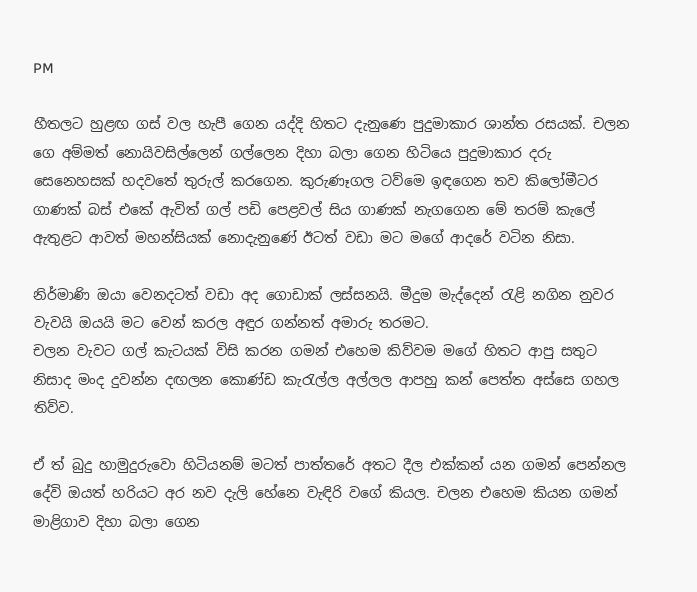PM

හීතලට හුළඟ ගස් වල හැපී ගෙන යද්දි හිතට දැනුණෙ පුදුමාකාර ශාන්ත රසයක්. චලන ගෙ අම්මත් නොයිවසිල්ලෙන් ගල්ලෙන දිහා බලා ගෙන හිටියෙ පුදුමාකාර දරු සෙනෙහසක් හදවතේ තුරුල් කරගෙන. කුරුණෑගල ටව්මෙ ඉඳගෙන තව කිලෝමීටර ගාණක් බස් එකේ ඇවිත් ගල් පඩි පෙළවල් සිය ගාණක් නැගගෙන මේ තරම් කැලේ ඇතුළට ආවත් මහන්සියක් නොදැනුණේ ඊටත් වඩා මට මගේ ආදරේ වටින නිසා.

නිර්මාණි ඔයා වෙනදටත් වඩා අද ගොඩාක් ලස්සනයි. මීදුම මැද්දෙන් ‍රැළි නගින නුවර වැවයි ඔයයි මට වෙන් කරල අඳුර ගන්නත් අමාරු තරමට.
චලන වැවට ගල් කැටයක් විසි කරන ගමන් එහෙම කිව්වම මගේ හිතට ආපු සතුට නිසාද මංද දුවන්න දඟලන කොණ්ඩ කැ‍රැල්ල අල්ලල ආපහු කන් පෙත්ත අස්සෙ ගහල තිව්ව.

ඒ ත් බුදු හාමුදුරුවො හිටියනම් මටත් පාත්තරේ අතට දීල එක්කන් යන ගමන් පෙන්නල දේවි ඔයත් හරියට අර නව දැලි හේනෙ වැඳිරි වගේ කියල. චලන එහෙම කියන ගමන් මාළිගාව දිහා බලා ගෙන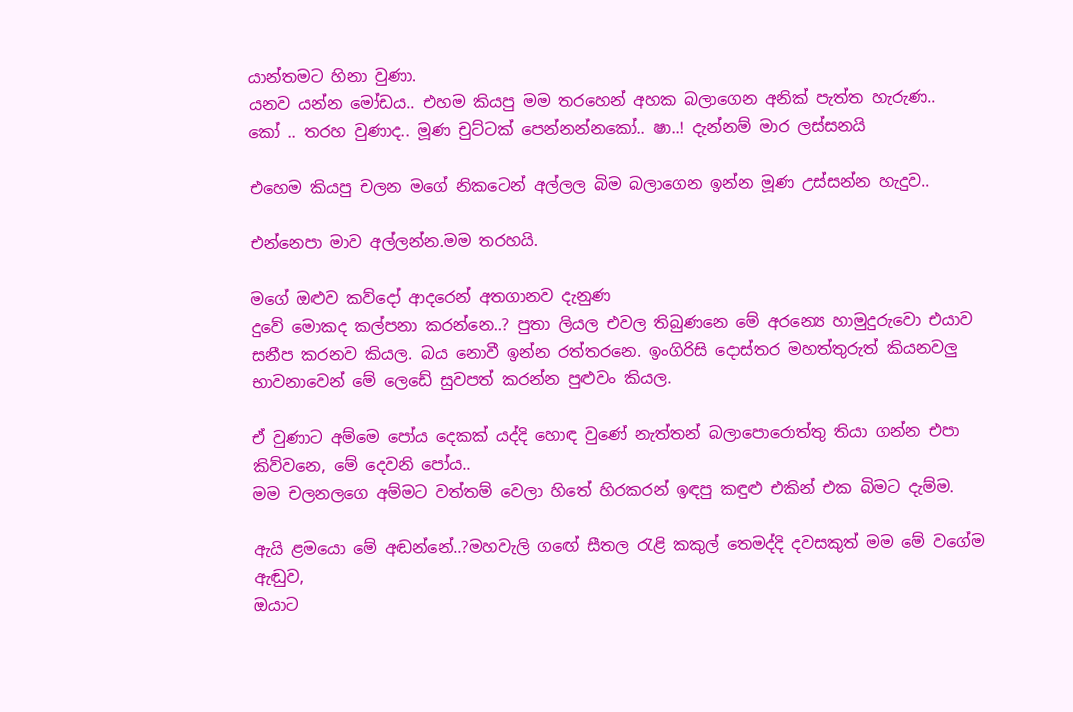යාන්තමට හිනා වුණා.
යනව යන්න මෝඩය.. එහම කියපු මම තරහෙන් අහක බලාගෙන අනික් පැත්ත හැරුණ..
කෝ .. තරහ වුණාද.. මූණ චුට්ටක් පෙන්නන්නකෝ.. ෂා..! දැන්නම් මාර ලස්සනයි

එහෙම කියපු චලන මගේ නිකටෙන් අල්ලල බිම බලාගෙන ඉන්න මූණ උස්සන්න හැදුව..

එන්නෙපා මාව අල්ලන්න.මම තරහයි.

මගේ ඔළුව කව්දෝ ආදරෙන් අතගානව දැනුණ
දුවේ මොකද කල්පනා කරන්නෙ..? පුතා ලියල එවල තිබුණනෙ මේ අරන්‍යෙ හාමුදුරුවො එයාව සනීප කරනව කියල. බය නොවී ඉන්න රත්තරනෙ. ඉංගිරිසි දොස්තර මහත්තුරුත් කියනවලු භාවනාවෙන් මේ ලෙඩේ සුවපත් කරන්න පුළුවං කියල.

ඒ වුණාට අම්මෙ පෝය දෙකක් යද්දි හොඳ වුණේ නැත්තන් බලාපොරොත්තු තියා ගන්න එපා කිව්වනෙ, මේ දෙවනි පෝය..
මම චලනලගෙ අම්මට වත්තම් වෙලා හිතේ හිරකරන් ඉඳපු කඳුළු එකින් එක බිමට දැම්ම.

ඇයි ළමයො මේ අඬන්නේ..?මහවැලි ගඟේ සීතල ‍රැළි කකුල් තෙමද්දි දවසකුත් මම මේ වගේම ඇඬුව,
ඔයාට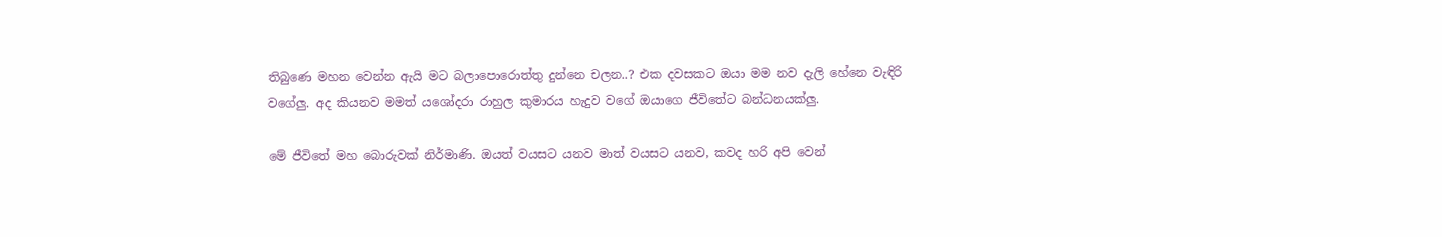තිබුණෙ මහන වෙන්න ඇයි මට බලාපොරොත්තු දුන්නෙ චලන..? එක දවසකට ඔයා මම නව දැලි හේනෙ වැඳිරි වගේලු. අද කියනව මමත් යශෝදරා රාහුල කුමාරය හැදුව වගේ ඔයාගෙ ජීවිතේට බන්ධනයක්ලු.

මේ ජීවිතේ මහ බොරුවක් නිර්මාණි. ඔයත් වයසට යනව මාත් වයසට යනව, කවද හරි අපි වෙන්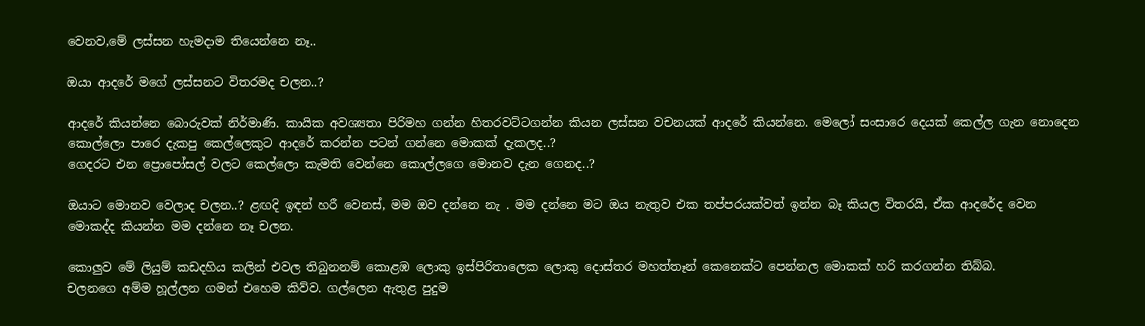වෙනව,මේ ලස්සන හැමදාම තියෙන්නෙ නෑ..

ඔයා ආදරේ මගේ ලස්සනට විතරමද චලන..?

ආදරේ කියන්නෙ බොරුවක් නිර්මාණි. කායික අවශ්‍යතා පිරිමහ ගන්න හිතරවට්ටගන්න කියන ලස්සන වචනයක් ආදරේ කියන්නෙ. මෙලෝ සංසාරෙ දෙයක් කෙල්ල ගැන නොදෙන කොල්ලො පාරෙ දැකපු කෙල්ලෙකුට ආදරේ කරන්න පටන් ගන්නෙ මොකක් දැකලද..?
ගෙදරට එන ප්‍රොපෝසල් වලට කෙල්ලො කැමති වෙන්නෙ කොල්ලගෙ මොනව දැන ගෙනද..?

ඔයාට මොනව වෙලාද චලන..? ළඟදි ඉඳන් හරී වෙනස්, මම ඔව දන්නෙ නැ . මම දන්නෙ මට ඔය නැතුව එක තප්පරයක්වත් ඉන්න බෑ කියල විතරයි, ඒක ආදරේද වෙන මොකද්ද කියන්න මම දන්නෙ නෑ චලන.

කොලුව මේ ලියුම් කඩදහිය කලින් එවල තිබුනනම් කොළඹ ලොකු ඉස්පිරිතාලෙක ලොකු දොස්තර මහත්තෑන් කෙනෙක්ට පෙන්නල මොකක් හරි කරගන්න තිබ්බ.
චලනගෙ අම්ම හූල්ලන ගමන් එහෙම කිව්ව. ගල්ලෙන ඇතුළ පුදුම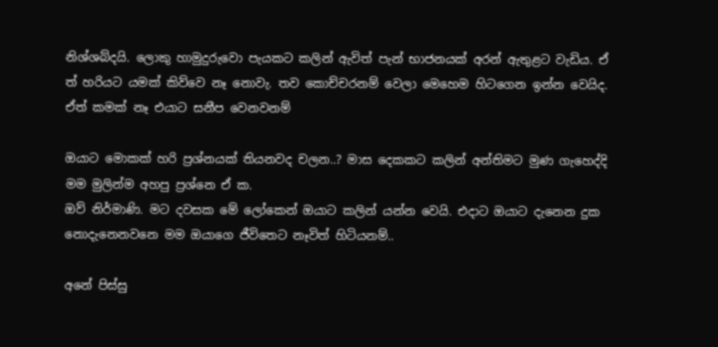නිශ්ශබ්දයි. ලොකු හාමුදුරුවො පැයකට කලින් ඇවිත් පැන් භාජනයක් අරන් ඇතුළට වැඩිය. ඒ ත් හරියට යමක් කිව්වෙ නෑ නොවැ. තව කොච්චරනම් වෙලා මෙහෙම හිටගෙන ඉන්න වෙයිද. ඒත් කමක් නෑ එයාට සනීප වෙනවනම්

ඔයාට මොකක් හරි ප්‍රශ්නයක් තියනවද චලන..? මාස දෙකකට කලින් අන්තිමට මුණ ගැහෙද්දි මම මුලින්ම අහපු ප්‍රශ්නෙ ඒ ක.
ඔව් නිර්මාණි. මට දවසක මේ ලෝකෙන් ඔයාට කලින් යන්න වෙයි. එදාට ඔයාට දැනෙන දුක නොදැනෙනවනෙ මම ඔයාගෙ ජීවිතෙට නෑවිත් හිටියනම්..

අනේ පිස්සු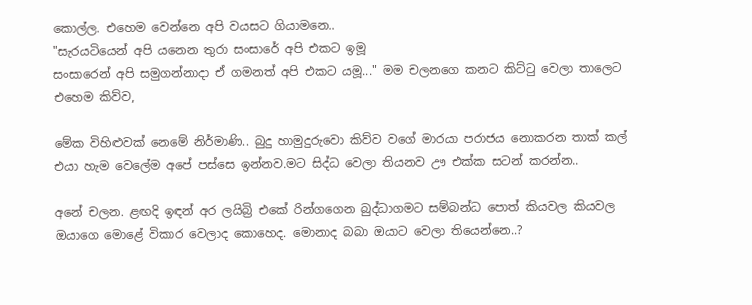කොල්ල. එහෙම වෙන්නෙ අපි වයසට ගියාමනෙ..
"සැරයටියෙන් අපි යනෙන තුරා සංසාරේ අපි එකට ඉමූ
සංසාරෙන් අපි සමුගන්නාදා ඒ ගමනත් අපි එකට යමූ..." මම චලනගෙ කනට කිට්‍ටු වෙලා තාලෙට එහෙම කිව්ව,

මේක විහිළුවක් නෙමේ නිර්මාණි.. බුදු හාමුදුරුවො කිව්ව වගේ මාරයා පරාජය නොකරන තාක් කල් එයා හැම වෙලේම අපේ පස්සෙ ඉන්නව.මට සිද්ධ වෙලා තියනව ඌ එක්ක සටන් කරන්න..

අනේ චලන. ළඟදි ඉඳන් අර ලයිබ්‍රි එකේ රින්ගගෙන බුද්ධාගමට සම්බන්ධ පොත් කියවල කියවල ඔයාගෙ මොළේ විකාර වෙලාද කොහෙද. මොනාද බබා ඔයාට වෙලා තියෙන්නෙ..?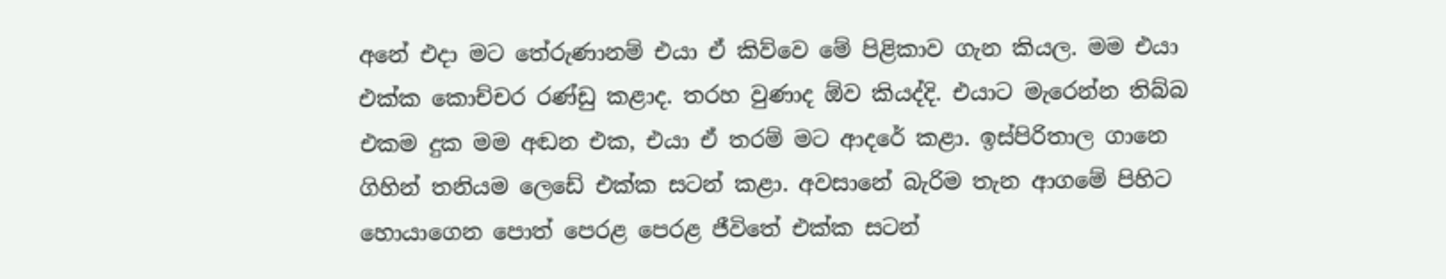අනේ එදා මට තේරුණානම් එයා ඒ කිව්වෙ මේ පිළිකාව ගැන කියල. මම එයා එක්ක කොච්චර රණ්ඩු කළාද. තරහ වුණාද ඕව කියද්දි. එයාට මැරෙන්න තිබ්බ එකම දුක මම අඬන එක, එයා ඒ තරම් මට ආදරේ කළා. ඉස්පිරිතාල ගානෙ ගිහින් තනියම ලෙඩේ එක්ක සටන් කළා. අවසානේ බැරිම තැන ආගමේ පිහිට හොයාගෙන පොත් පෙරළ පෙරළ ජීවිතේ එක්ක සටන්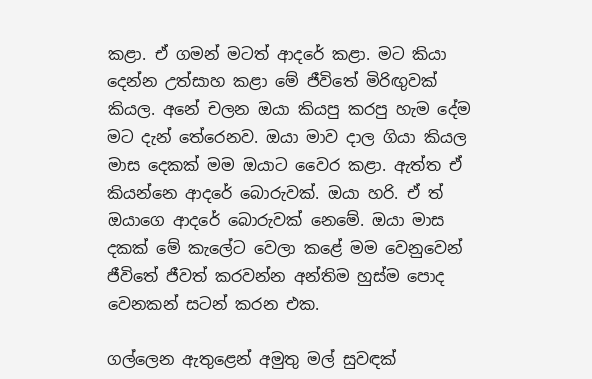කළා. ඒ ගමන් මටත් ආදරේ කළා. මට කියා දෙන්න උත්සාහ කළා මේ ජීවිතේ මිරිඟුවක් කියල. අනේ චලන ඔයා කියපු කරපු හැම දේම මට දැන් තේරෙනව. ඔයා මාව දාල ගියා කියල මාස දෙකක් මම ඔයාට වෛර කළා. ඇත්ත ඒ කියන්නෙ ආදරේ බොරුවක්. ඔයා හරි. ඒ ත් ඔයාගෙ ආදරේ බොරුවක් නෙමේ. ඔයා මාස දකක් මේ කැලේට වෙලා කළේ මම වෙනුවෙන් ජීවිතේ ජීවත් කරවන්න අන්තිම හුස්ම පොද වෙනකන් සටන් කරන එක.

ගල්ලෙන ඇතුළෙන් අමුතු මල් සුවඳක්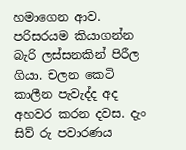හමාගෙන ආව. පරිසරයම කියාගන්න බැරි ලස්සනකින් පිරීල ගියා. චලන කෙටි කාලීන පැවැද්ද අද අහවර කරන දවස. දැං සිව් රු පවාරණය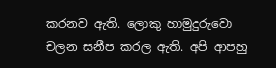කරනව ඇති. ලොකු හාමුදුරුවො චලන සනීප කරල ඇති. අපි ආපහු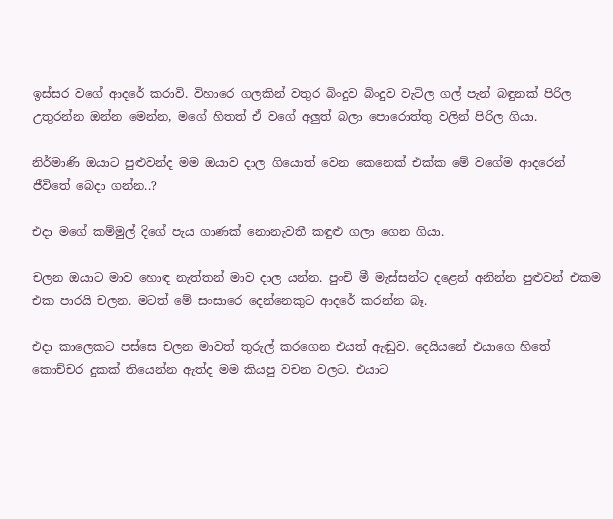ඉස්සර වගේ ආදරේ කරාවි. විහාරෙ ගලකින් වතුර බිංදුව බිංදුව වැටිල ගල් පැන් බඳුනක් පිරිල උතුරන්න ඔන්න මෙන්න, මගේ හිතත් ඒ වගේ අලුත් බලා පොරොත්තු වලින් පිරිල ගියා.

නිර්මාණි ඔයාට පුළුවන්ද මම ඔයාව දාල ගියොත් වෙන කෙනෙක් එක්ක මේ වගේම ආදරෙන් ජීවිතේ බෙදා ගන්න..?

එදා මගේ කම්මුල් දිගේ පැය ගාණක් නොනැවතී කඳුළු ගලා ගෙන ගියා.

චලන ඔයාට මාව හොඳ නැත්තන් මාව දාල යන්න. පුංචි මී මැස්සන්ට දළෙන් අනින්න පුළුවන් එකම එක පාරයි චලන. මටත් මේ සංසාරෙ දෙන්නෙකුට ආදරේ කරන්න බෑ.

එදා කාලෙකට පස්සෙ චලන මාවත් තුරුල් කරගෙන එයත් ඇඬුව. දෙයියනේ එයාගෙ හිතේ කොච්චර දුකක් තියෙන්න ඇත්ද මම කියපු වචන වලට. එයාට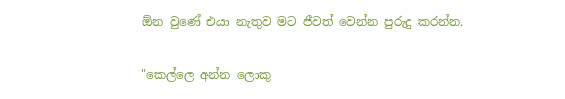ඕන වුණේ එයා නැතුව මට ජීවත් වෙන්න පුරුදු කරන්න.

"කෙල්ලෙ අන්න ලොකු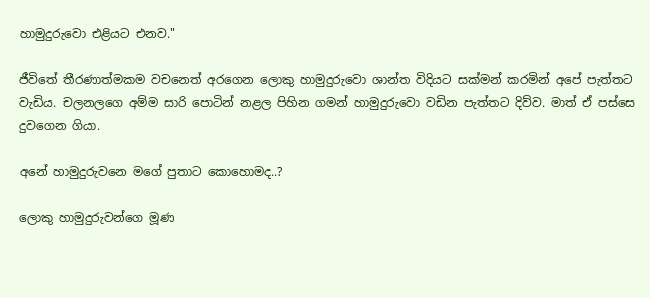හාමුදුරුවො එළියට එනව."

ජීවිතේ තීරණාත්මකම වචනෙත් අරගෙන ලොකු හාමුදුරුවො ශාන්ත විදියට සක්මන් කරමින් අපේ පැත්තට වැඩිය. චලනලගෙ අම්ම සාරි පොටින් නළල පිහින ගමන් හාමුදුරුවො වඩින පැත්තට දිව්ව. මාත් ඒ පස්සෙ දුවගෙන ගියා.

අනේ හාමුදුරුවනෙ මගේ පුතාට කොහොමද..?

ලොකු හාමුදුරුවන්ගෙ මූණ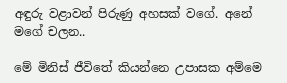අඳුරු වළාවන් පිරුණු අහසක් වගේ. අනේ මගේ චලන..

මේ මිනිස් ජීවිතේ කියන්නෙ උපාසක අම්මෙ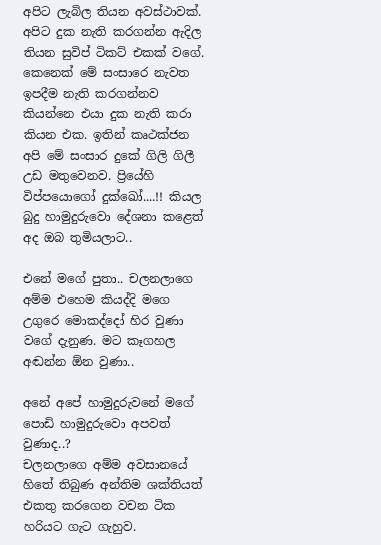අපිට ලැබිල තියන අවස්ථාවක්. අපිට දුක නැති කරගන්න ඇදිල තියන සුවිප් ටිකට් එකක් වගේ. කෙනෙක් මේ සංසාරෙ නැවත ඉපදීම නැති කරගන්නව කියන්නෙ එයා දුක නැති කරා කියන එක. ඉතින් කෘථක්ජන අපි මේ සංසාර දුකේ ගිලි ගිලී උඩ මතුවෙනව. ප්‍රියේහි විප්පයොගෝ දුක්ඛෝ....!! කියල බුදු හාමුදුරුවො දේශනා කළෙත් අද ඔබ තුමියලාට..

එනේ මගේ පුතා.. චලනලාගෙ අම්ම එහෙම කියද්දි මගෙ උගුරෙ මොකද්දෝ හිර වුණා වගේ දැනුණ. මට කෑගහල අඬන්න ඕන වුණා..

අනේ අපේ හාමුදුරුවනේ මගේ පොඩි හාමුදුරුවො අපවත් වුණාද..?
චලනලාගෙ අම්ම අවසානයේ හිතේ තිබුණ අන්තිම ශක්තියත් එකතු කරගෙන වචන ටික හරියට ගැට ගැහුව.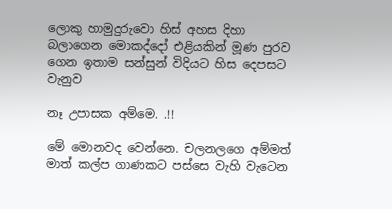ලොකු හාමුදුරුවො හිස් අහස දිහා බලාගෙන මොකද්දෝ එළියකින් මූණ පුරව ගෙන ඉතාම සන්සුන් විදියට හිස දෙපසට වැනුව

නෑ උපාසක අම්මෙ. .!!

මේ මොනවද වෙන්නෙ. චලනලගෙ අම්මත් මාත් කල්ප ගාණකට පස්සෙ වැහි වැටෙන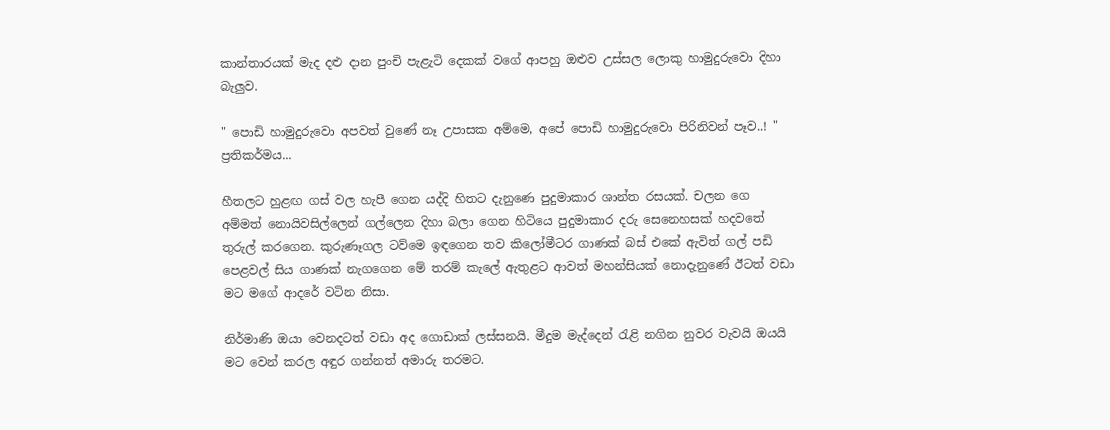කාන්තාරයක් මැද දළු දාන පුංචි පැළැටි දෙකක් වගේ ආපහු ඔළුව උස්සල ලොකු හාමුදුරුවො දිහා බැලුව.

" පොඩි හාමුදුරුවො අපවත් වුණේ නෑ උපාසක අම්මෙ, අපේ පොඩි හාමුදුරුවො පිරිනිවන් පෑව..! " ප්‍රතිකර්මය...

හීතලට හුළඟ ගස් වල හැපී ගෙන යද්දි හිතට දැනුණෙ පුදුමාකාර ශාන්ත රසයක්. චලන ගෙ අම්මත් නොයිවසිල්ලෙන් ගල්ලෙන දිහා බලා ගෙන හිටියෙ පුදුමාකාර දරු සෙනෙහසක් හදවතේ තුරුල් කරගෙන. කුරුණෑගල ටව්මෙ ඉඳගෙන තව කිලෝමීටර ගාණක් බස් එකේ ඇවිත් ගල් පඩි පෙළවල් සිය ගාණක් නැගගෙන මේ තරම් කැලේ ඇතුළට ආවත් මහන්සියක් නොදැනුණේ ඊටත් වඩා මට මගේ ආදරේ වටින නිසා.

නිර්මාණි ඔයා වෙනදටත් වඩා අද ගොඩාක් ලස්සනයි. මීදුම මැද්දෙන් ‍රැළි නගින නුවර වැවයි ඔයයි මට වෙන් කරල අඳුර ගන්නත් අමාරු තරමට.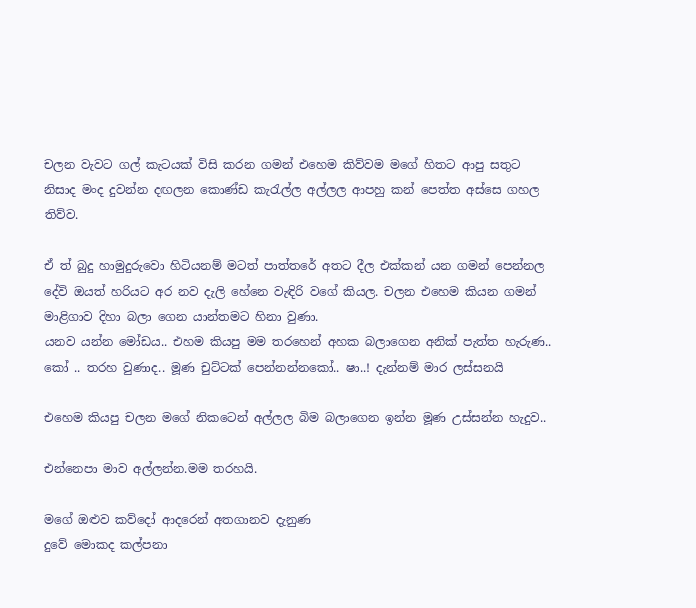චලන වැවට ගල් කැටයක් විසි කරන ගමන් එහෙම කිව්වම මගේ හිතට ආපු සතුට නිසාද මංද දුවන්න දඟලන කොණ්ඩ කැ‍රැල්ල අල්ලල ආපහු කන් පෙත්ත අස්සෙ ගහල තිව්ව.

ඒ ත් බුදු හාමුදුරුවො හිටියනම් මටත් පාත්තරේ අතට දීල එක්කන් යන ගමන් පෙන්නල දේවි ඔයත් හරියට අර නව දැලි හේනෙ වැඳිරි වගේ කියල. චලන එහෙම කියන ගමන් මාළිගාව දිහා බලා ගෙන යාන්තමට හිනා වුණා.
යනව යන්න මෝඩය.. එහම කියපු මම තරහෙන් අහක බලාගෙන අනික් පැත්ත හැරුණ..
කෝ .. තරහ වුණාද.. මූණ චුට්ටක් පෙන්නන්නකෝ.. ෂා..! දැන්නම් මාර ලස්සනයි

එහෙම කියපු චලන මගේ නිකටෙන් අල්ලල බිම බලාගෙන ඉන්න මූණ උස්සන්න හැදුව..

එන්නෙපා මාව අල්ලන්න.මම තරහයි.

මගේ ඔළුව කව්දෝ ආදරෙන් අතගානව දැනුණ
දුවේ මොකද කල්පනා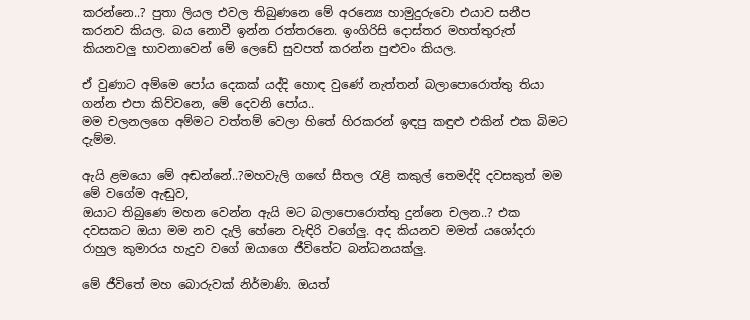කරන්නෙ..? පුතා ලියල එවල තිබුණනෙ මේ අරන්‍යෙ හාමුදුරුවො එයාව සනීප කරනව කියල. බය නොවී ඉන්න රත්තරනෙ. ඉංගිරිසි දොස්තර මහත්තුරුත් කියනවලු භාවනාවෙන් මේ ලෙඩේ සුවපත් කරන්න පුළුවං කියල.

ඒ වුණාට අම්මෙ පෝය දෙකක් යද්දි හොඳ වුණේ නැත්තන් බලාපොරොත්තු තියා ගන්න එපා කිව්වනෙ, මේ දෙවනි පෝය..
මම චලනලගෙ අම්මට වත්තම් වෙලා හිතේ හිරකරන් ඉඳපු කඳුළු එකින් එක බිමට දැම්ම.

ඇයි ළමයො මේ අඬන්නේ..?මහවැලි ගඟේ සීතල ‍රැළි කකුල් තෙමද්දි දවසකුත් මම මේ වගේම ඇඬුව,
ඔයාට තිබුණෙ මහන වෙන්න ඇයි මට බලාපොරොත්තු දුන්නෙ චලන..? එක දවසකට ඔයා මම නව දැලි හේනෙ වැඳිරි වගේලු. අද කියනව මමත් යශෝදරා රාහුල කුමාරය හැදුව වගේ ඔයාගෙ ජීවිතේට බන්ධනයක්ලු.

මේ ජීවිතේ මහ බොරුවක් නිර්මාණි. ඔයත්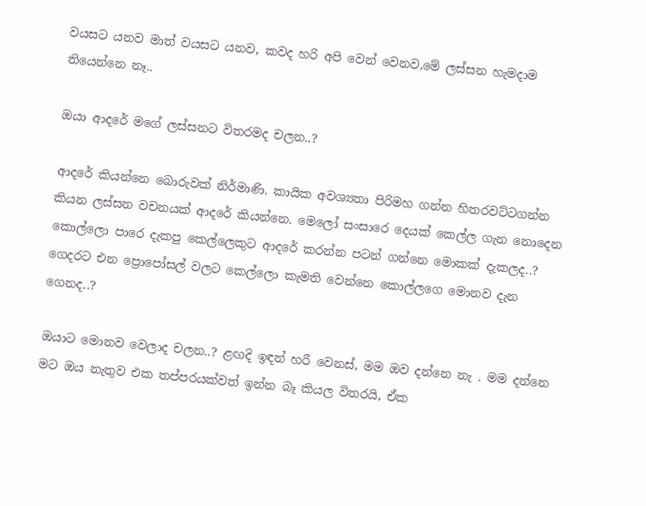වයසට යනව මාත් වයසට යනව, කවද හරි අපි වෙන් වෙනව,මේ ලස්සන හැමදාම තියෙන්නෙ නෑ..

ඔයා ආදරේ මගේ ලස්සනට විතරමද චලන..?

ආදරේ කියන්නෙ බොරුවක් නිර්මාණි. කායික අවශ්‍යතා පිරිමහ ගන්න හිතරවට්ටගන්න කියන ලස්සන වචනයක් ආදරේ කියන්නෙ. මෙලෝ සංසාරෙ දෙයක් කෙල්ල ගැන නොදෙන කොල්ලො පාරෙ දැකපු කෙල්ලෙකුට ආදරේ කරන්න පටන් ගන්නෙ මොකක් දැකලද..?
ගෙදරට එන ප්‍රොපෝසල් වලට කෙල්ලො කැමති වෙන්නෙ කොල්ලගෙ මොනව දැන ගෙනද..?

ඔයාට මොනව වෙලාද චලන..? ළඟදි ඉඳන් හරී වෙනස්, මම ඔව දන්නෙ නැ . මම දන්නෙ මට ඔය නැතුව එක තප්පරයක්වත් ඉන්න බෑ කියල විතරයි, ඒක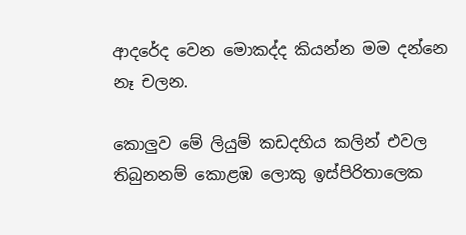ආදරේද වෙන මොකද්ද කියන්න මම දන්නෙ නෑ චලන.

කොලුව මේ ලියුම් කඩදහිය කලින් එවල තිබුනනම් කොළඹ ලොකු ඉස්පිරිතාලෙක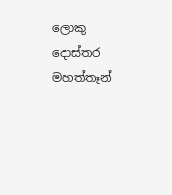ලොකු දොස්තර මහත්තෑන්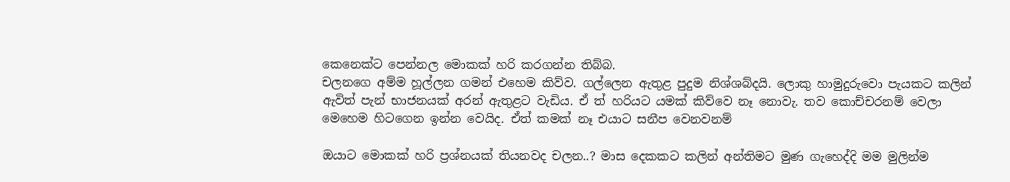කෙනෙක්ට පෙන්නල මොකක් හරි කරගන්න තිබ්බ.
චලනගෙ අම්ම හූල්ලන ගමන් එහෙම කිව්ව. ගල්ලෙන ඇතුළ පුදුම නිශ්ශබ්දයි. ලොකු හාමුදුරුවො පැයකට කලින් ඇවිත් පැන් භාජනයක් අරන් ඇතුළට වැඩිය. ඒ ත් හරියට යමක් කිව්වෙ නෑ නොවැ. තව කොච්චරනම් වෙලා මෙහෙම හිටගෙන ඉන්න වෙයිද. ඒත් කමක් නෑ එයාට සනීප වෙනවනම්

ඔයාට මොකක් හරි ප්‍රශ්නයක් තියනවද චලන..? මාස දෙකකට කලින් අන්තිමට මුණ ගැහෙද්දි මම මුලින්ම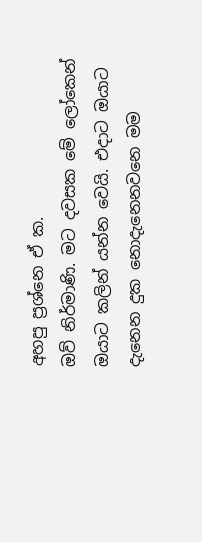අහපු ප්‍රශ්නෙ ඒ ක.
ඔව් නිර්මාණි. මට දවසක මේ ලෝකෙන් ඔයාට කලින් යන්න වෙයි. එදාට ඔයාට දැනෙන දුක නොදැනෙනවනෙ මම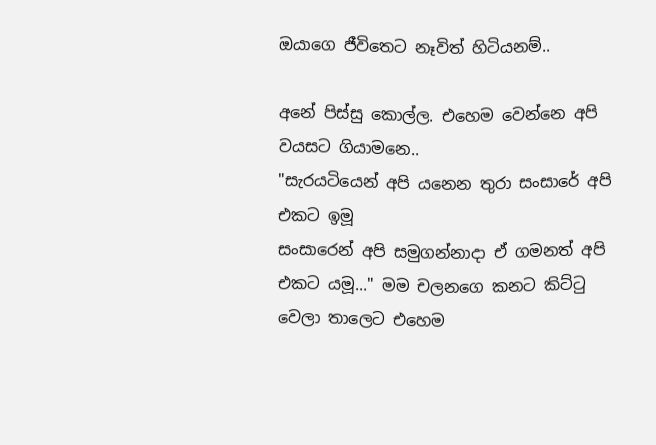ඔයාගෙ ජීවිතෙට නෑවිත් හිටියනම්..

අනේ පිස්සු කොල්ල. එහෙම වෙන්නෙ අපි වයසට ගියාමනෙ..
"සැරයටියෙන් අපි යනෙන තුරා සංසාරේ අපි එකට ඉමූ
සංසාරෙන් අපි සමුගන්නාදා ඒ ගමනත් අපි එකට යමූ..." මම චලනගෙ කනට කිට්‍ටු වෙලා තාලෙට එහෙම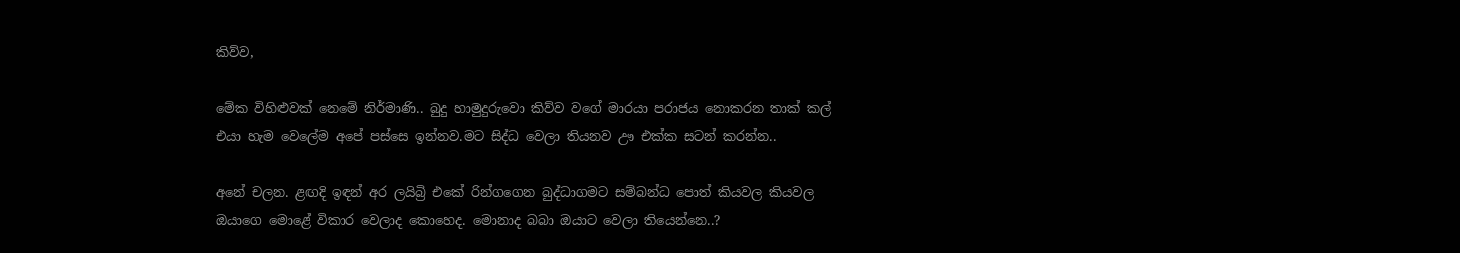කිව්ව,

මේක විහිළුවක් නෙමේ නිර්මාණි.. බුදු හාමුදුරුවො කිව්ව වගේ මාරයා පරාජය නොකරන තාක් කල් එයා හැම වෙලේම අපේ පස්සෙ ඉන්නව.මට සිද්ධ වෙලා තියනව ඌ එක්ක සටන් කරන්න..

අනේ චලන. ළඟදි ඉඳන් අර ලයිබ්‍රි එකේ රින්ගගෙන බුද්ධාගමට සම්බන්ධ පොත් කියවල කියවල ඔයාගෙ මොළේ විකාර වෙලාද කොහෙද. මොනාද බබා ඔයාට වෙලා තියෙන්නෙ..?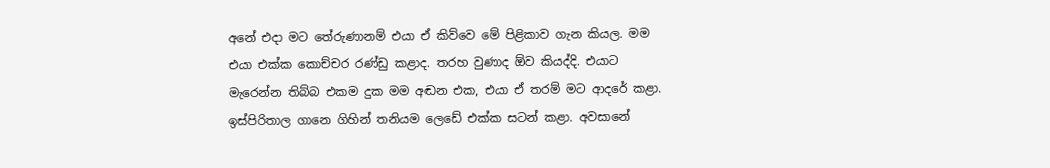අනේ එදා මට තේරුණානම් එයා ඒ කිව්වෙ මේ පිළිකාව ගැන කියල. මම එයා එක්ක කොච්චර රණ්ඩු කළාද. තරහ වුණාද ඕව කියද්දි. එයාට මැරෙන්න තිබ්බ එකම දුක මම අඬන එක, එයා ඒ තරම් මට ආදරේ කළා. ඉස්පිරිතාල ගානෙ ගිහින් තනියම ලෙඩේ එක්ක සටන් කළා. අවසානේ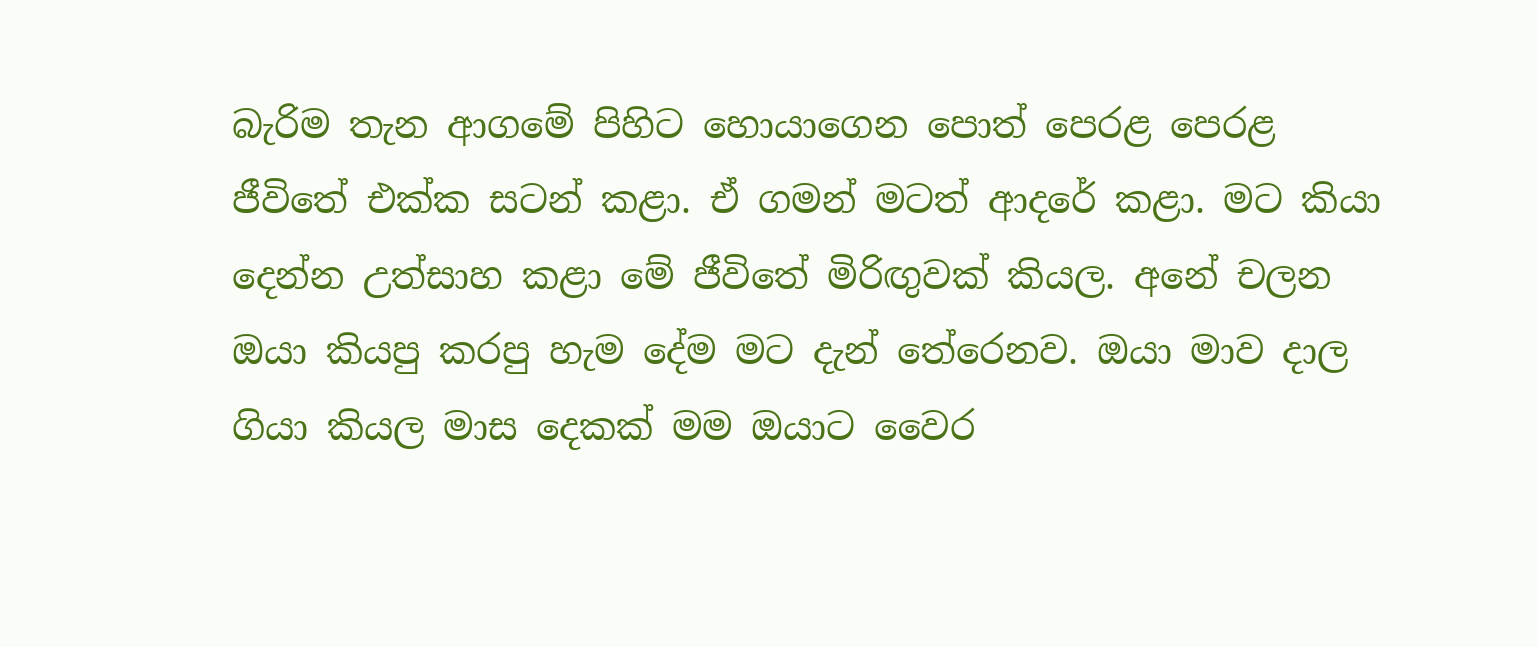බැරිම තැන ආගමේ පිහිට හොයාගෙන පොත් පෙරළ පෙරළ ජීවිතේ එක්ක සටන් කළා. ඒ ගමන් මටත් ආදරේ කළා. මට කියා දෙන්න උත්සාහ කළා මේ ජීවිතේ මිරිඟුවක් කියල. අනේ චලන ඔයා කියපු කරපු හැම දේම මට දැන් තේරෙනව. ඔයා මාව දාල ගියා කියල මාස දෙකක් මම ඔයාට වෛර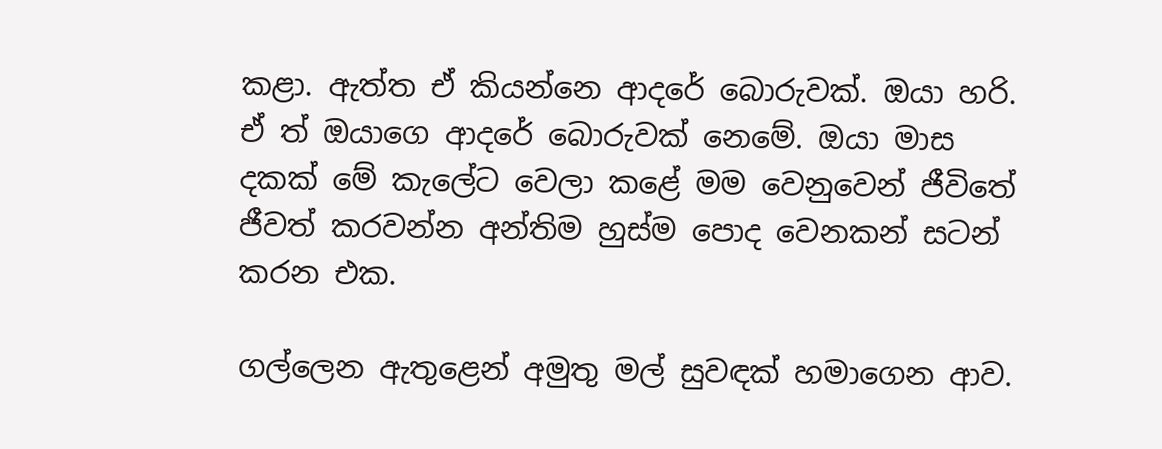කළා. ඇත්ත ඒ කියන්නෙ ආදරේ බොරුවක්. ඔයා හරි. ඒ ත් ඔයාගෙ ආදරේ බොරුවක් නෙමේ. ඔයා මාස දකක් මේ කැලේට වෙලා කළේ මම වෙනුවෙන් ජීවිතේ ජීවත් කරවන්න අන්තිම හුස්ම පොද වෙනකන් සටන් කරන එක.

ගල්ලෙන ඇතුළෙන් අමුතු මල් සුවඳක් හමාගෙන ආව.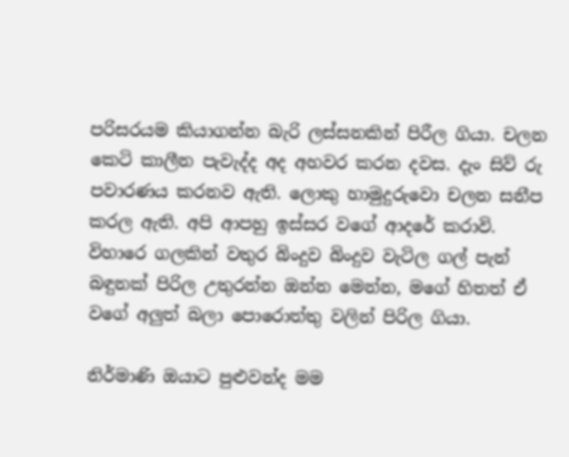පරිසරයම කියාගන්න බැරි ලස්සනකින් පිරීල ගියා. චලන කෙටි කාලීන පැවැද්ද අද අහවර කරන දවස. දැං සිව් රු පවාරණය කරනව ඇති. ලොකු හාමුදුරුවො චලන සනීප කරල ඇති. අපි ආපහු ඉස්සර වගේ ආදරේ කරාවි. විහාරෙ ගලකින් වතුර බිංදුව බිංදුව වැටිල ගල් පැන් බඳුනක් පිරිල උතුරන්න ඔන්න මෙන්න, මගේ හිතත් ඒ වගේ අලුත් බලා පොරොත්තු වලින් පිරිල ගියා.

නිර්මාණි ඔයාට පුළුවන්ද මම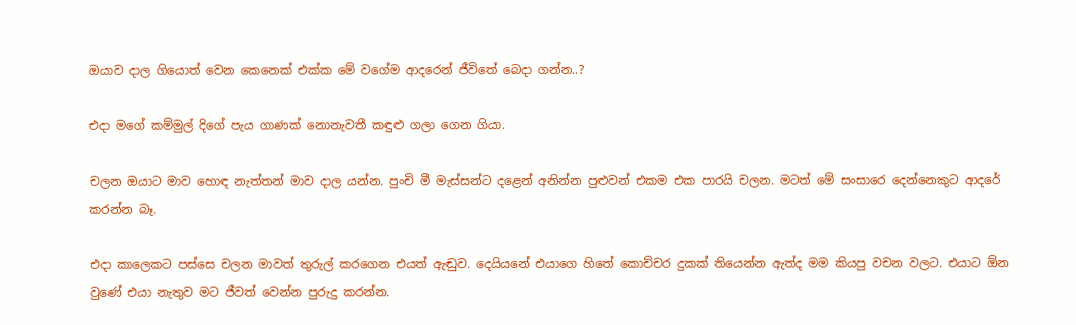ඔයාව දාල ගියොත් වෙන කෙනෙක් එක්ක මේ වගේම ආදරෙන් ජීවිතේ බෙදා ගන්න..?

එදා මගේ කම්මුල් දිගේ පැය ගාණක් නොනැවතී කඳුළු ගලා ගෙන ගියා.

චලන ඔයාට මාව හොඳ නැත්තන් මාව දාල යන්න. පුංචි මී මැස්සන්ට දළෙන් අනින්න පුළුවන් එකම එක පාරයි චලන. මටත් මේ සංසාරෙ දෙන්නෙකුට ආදරේ කරන්න බෑ.

එදා කාලෙකට පස්සෙ චලන මාවත් තුරුල් කරගෙන එයත් ඇඬුව. දෙයියනේ එයාගෙ හිතේ කොච්චර දුකක් තියෙන්න ඇත්ද මම කියපු වචන වලට. එයාට ඕන වුණේ එයා නැතුව මට ජීවත් වෙන්න පුරුදු කරන්න.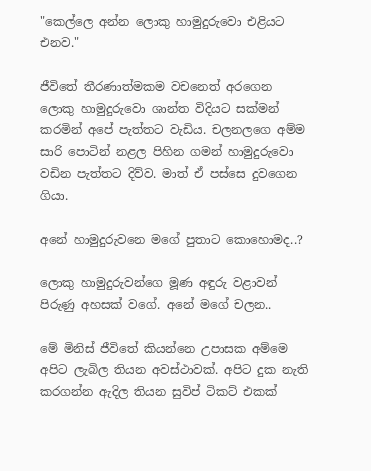"කෙල්ලෙ අන්න ලොකු හාමුදුරුවො එළියට එනව."

ජීවිතේ තීරණාත්මකම වචනෙත් අරගෙන ලොකු හාමුදුරුවො ශාන්ත විදියට සක්මන් කරමින් අපේ පැත්තට වැඩිය. චලනලගෙ අම්ම සාරි පොටින් නළල පිහින ගමන් හාමුදුරුවො වඩින පැත්තට දිව්ව. මාත් ඒ පස්සෙ දුවගෙන ගියා.

අනේ හාමුදුරුවනෙ මගේ පුතාට කොහොමද..?

ලොකු හාමුදුරුවන්ගෙ මූණ අඳුරු වළාවන් පිරුණු අහසක් වගේ. අනේ මගේ චලන..

මේ මිනිස් ජීවිතේ කියන්නෙ උපාසක අම්මෙ අපිට ලැබිල තියන අවස්ථාවක්. අපිට දුක නැති කරගන්න ඇදිල තියන සුවිප් ටිකට් එකක්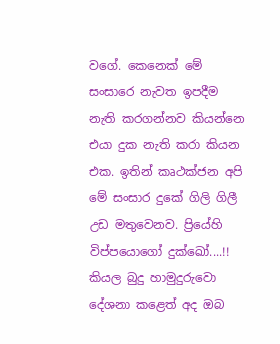වගේ. කෙනෙක් මේ සංසාරෙ නැවත ඉපදීම නැති කරගන්නව කියන්නෙ එයා දුක නැති කරා කියන එක. ඉතින් කෘථක්ජන අපි මේ සංසාර දුකේ ගිලි ගිලී උඩ මතුවෙනව. ප්‍රියේහි විප්පයොගෝ දුක්ඛෝ....!! කියල බුදු හාමුදුරුවො දේශනා කළෙත් අද ඔබ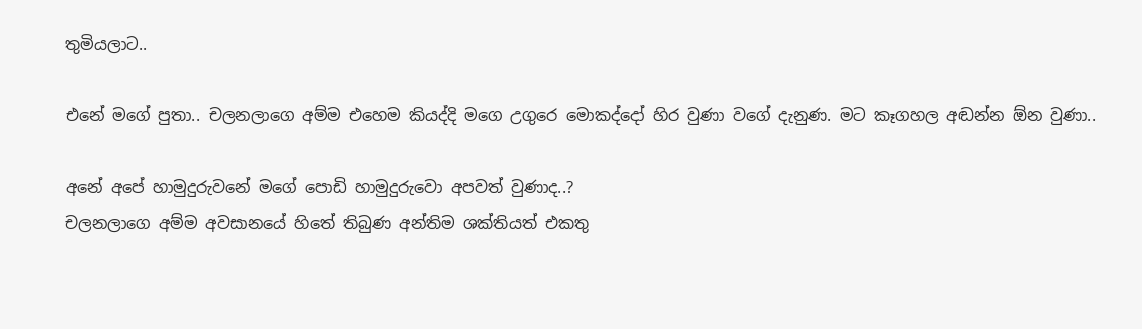තුමියලාට..

එනේ මගේ පුතා.. චලනලාගෙ අම්ම එහෙම කියද්දි මගෙ උගුරෙ මොකද්දෝ හිර වුණා වගේ දැනුණ. මට කෑගහල අඬන්න ඕන වුණා..

අනේ අපේ හාමුදුරුවනේ මගේ පොඩි හාමුදුරුවො අපවත් වුණාද..?
චලනලාගෙ අම්ම අවසානයේ හිතේ තිබුණ අන්තිම ශක්තියත් එකතු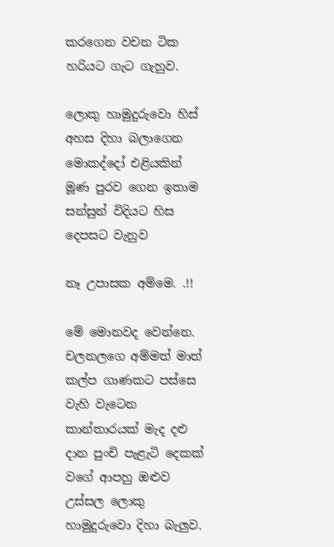කරගෙන වචන ටික හරියට ගැට ගැහුව.

ලොකු හාමුදුරුවො හිස් අහස දිහා බලාගෙන මොකද්දෝ එළියකින් මූණ පුරව ගෙන ඉතාම සන්සුන් විදියට හිස දෙපසට වැනුව

නෑ උපාසක අම්මෙ. .!!

මේ මොනවද වෙන්නෙ. චලනලගෙ අම්මත් මාත් කල්ප ගාණකට පස්සෙ වැහි වැටෙන කාන්තාරයක් මැද දළු දාන පුංචි පැළැටි දෙකක් වගේ ආපහු ඔළුව උස්සල ලොකු හාමුදුරුවො දිහා බැලුව.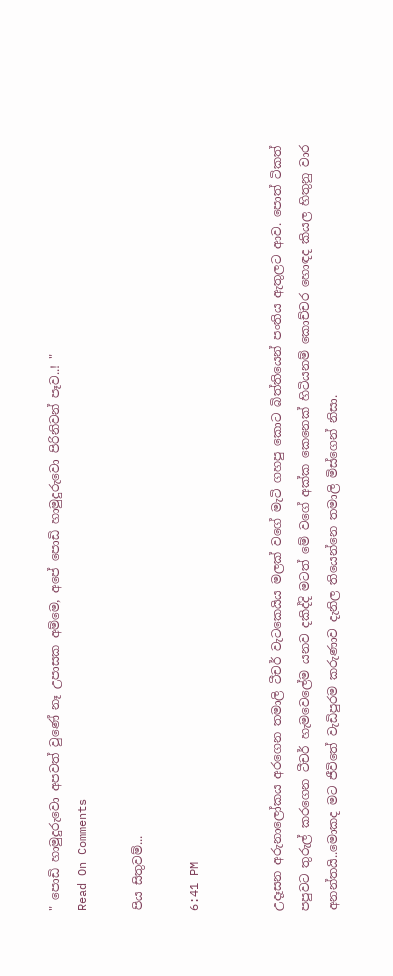" පොඩි හාමුදුරුවො අපවත් වුණේ නෑ උපාසක අම්මෙ, අපේ පොඩි හාමුදුරුවො පිරිනිවන් පෑව..! "
Read On Comments

පිය සිතුවම්...

6:41 PM


උදෑසන අරුනාලෝකය අරගෙන තමාලි ටීචර් වැටකෙයිය මලක් වගේ මැටි ගහපු කොට බිත්තියෙන් පංතිය ඇතුලට ආව. පොත් ටිකත් පපුවට තුරුල් කරගෙන ටීචර් හැමවෙලේම යනව දකිද්දි මටත් මේ වගේ අක්ක කෙනෙක් හිටියනම් කොච්චර හොඳද කියල හිතුනු වාර අනන්තයි..මොකද මට ජීවිතේ වැඩිපුරම කරුණාව දැනිල තියෙන්නෙ තමාලි මිස්ගෙන් නිසා.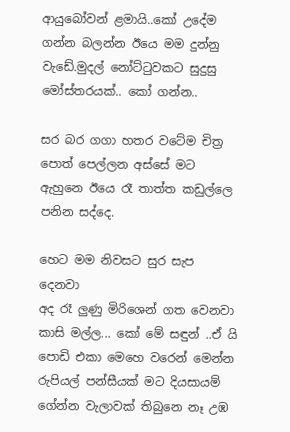ආයුබෝවන් ළමායි..කෝ උදේම ගන්න බලන්න ඊයෙ මම දුන්නු වැඩේ.මුදල් නෝට්‍ටුවකට සුදුසු මෝස්තරයක්.. කෝ ගන්න..

සර බර ගගා හතර වටේම චිත්‍ර පොත් පෙල්ලන අස්සේ මට ඇහුනෙ ඊයෙ රෑ තාත්ත කඩුල්ලෙ පනින සද්දෙ.

හෙට මම නිවසට සුර සැප දෙනවා
අද රෑ ලුණු මිරිශෙන් ගත වෙනවා
කාසි මල්ල... කෝ මේ සඳුන් ..ඒ යි පොඩි එකා මෙහෙ වරෙන් මෙන්න රුපියල් පන්සීයක් මට දියසායම් ගේන්න වැලාවක් තිබුනෙ නෑ උඹ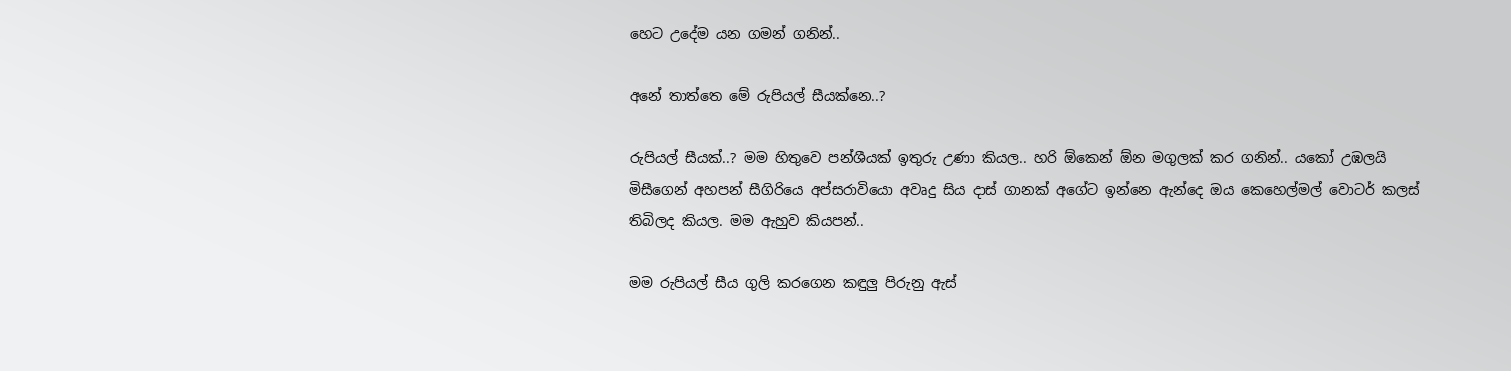හෙට උදේම යන ගමන් ගනින්..

අනේ තාත්තෙ මේ රුපියල් සීයක්නෙ..?

රුපියල් සීයක්..? මම හිතුවෙ පන්ශීයක් ඉතුරු උණා කියල.. හරි ඕකෙන් ඕන මගුලක් කර ගනින්.. යකෝ උඹලයි මිසීගෙන් අහපන් සීගිරියෙ අප්සරාවියො අවෘදු සිය දාස් ගානක් අගේට ඉන්නෙ ඇන්දෙ ඔය කෙහෙල්මල් වොටර් කලස් තිබිලද කියල. මම ඇහුව කියපන්..

මම රුපියල් සීය ගුලි කරගෙන කඳුලු පිරුනු ඇස්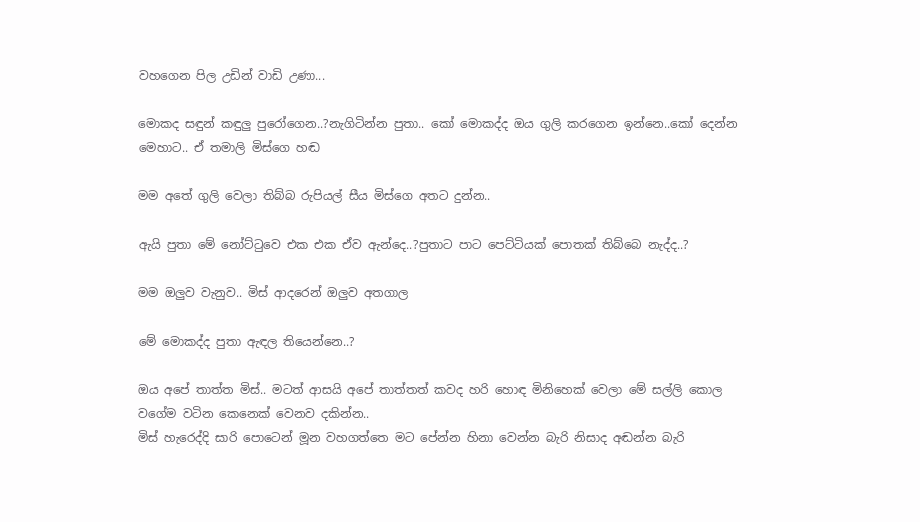වහගෙන පිල උඩින් වාඩි උණා...

මොකද සඳුන් කඳුලු පුරෝගෙන..?නැගිටින්න පුතා.. කෝ මොකද්ද ඔය ගුලි කරගෙන ඉන්නෙ..කෝ දෙන්න මෙහාට.. ඒ තමාලි මිස්ගෙ හඬ

මම අතේ ගුලි වෙලා තිබ්බ රුපියල් සීය මිස්ගෙ අතට දුන්න..

ඇයි පුතා මේ නෝට්‍ටුවෙ එක එක ඒව ඇන්දෙ..?පුතාට පාට පෙට්ටියක් පොතක් තිබ්බෙ නැද්ද..?

මම ඔලුව වැනුව.. මිස් ආදරෙන් ඔලුව අතගාල

මේ මොකද්ද පුතා ඇඳල තියෙන්නෙ..?

ඔය අපේ තාත්ත මිස්.. මටත් ආසයි අපේ තාත්තත් කවද හරි හොඳ මිනිහෙක් වෙලා මේ සල්ලි කොල වගේම වටින කෙනෙක් වෙනව දකින්න..
මිස් හැරෙද්දි සාරි පොටෙන් මූන වහගත්තෙ මට පේන්න හිනා වෙන්න බැරි නිසාද අඬන්න බැරි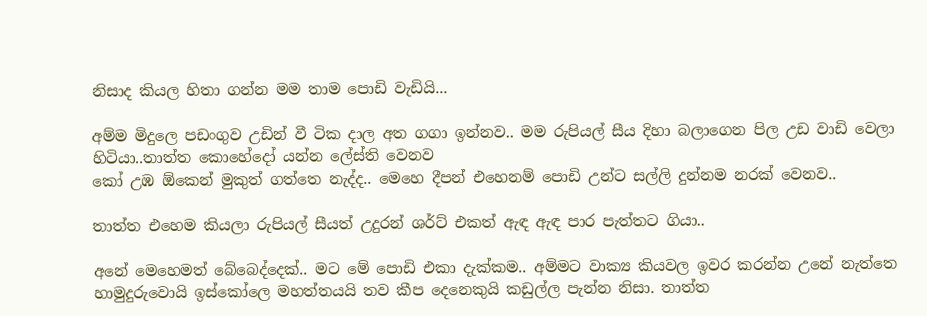නිසාද කියල හිතා ගන්න මම තාම පොඩි වැඩියි...

අම්ම මිදුලෙ පඩංගුව උඩින් වී ටික දාල අත ගගා ඉන්නව.. මම රුපියල් සීය දිහා බලාගෙන පිල උඩ වාඩි වෙලා හිටියා..තාත්ත කොහේදෝ යන්න ලේස්ති වෙනව
කෝ උඹ ඕකෙන් මුකුත් ගත්තෙ නැද්ද.. මෙහෙ දීපන් එහෙනම් පොඩි උන්ට සල්ලි දුන්නම නරක් වෙනව..

තාත්ත එහෙම කියලා රුපියල් සීයත් උදුරන් ශර්ට් එකත් ඇඳ ඇඳ පාර පැත්තට ගියා..

අනේ මෙහෙමත් බේබෙද්දෙක්.. මට මේ පොඩි එකා දැක්කම.. අම්මට වාක්‍ය කියවල ඉවර කරන්න උනේ නැත්තෙ හාමුදුරුවොයි ඉස්කෝලෙ මහත්තයයි තව කීප දෙනෙකුයි කඩුල්ල පැන්න නිසා. තාත්ත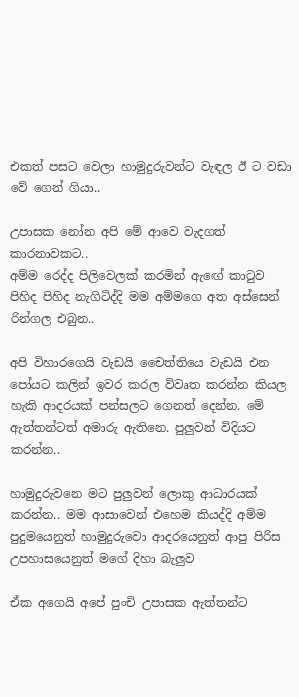එකත් පසට වෙලා හාමුදුරුවන්ට වැඳල ඊ ට වඩා වේ ගෙන් ගියා..

උපාසක නෝන අපි මේ ආවෙ වැදගත් කාරනාවකට..
අම්ම රෙද්ද පිලිවෙලක් කරමින් ඇඟේ කා‍ටුව පිහිද පිහිද නැගිටිද්දි මම අම්මගෙ අත අස්සෙන් රින්ගල එබුන..

අපි විහාරගෙයි වැඩයි චෛත්තියෙ වැඩයි එන පෝයට කලින් ඉවර කරල විවෘත කරන්න කියල හැකි ආදරයක් පන්සලට ගෙනත් දෙන්න. මේ ඇත්තන්ටත් අමාරු ඇතිනෙ. පුලුවන් විදියට කරන්න..

හාමුදුරුවනෙ මට පුලුවන් ලොකු ආධාරයක් කරන්න.. මම ආසාවෙන් එහෙම කියද්දි අම්ම පුදුමයෙනුත් හාමුදුරුවො ආදරයෙනුත් ආපු පිරිස උපහාසයෙනුත් මගේ දිහා බැලුව

ඒක අගෙයි අපේ පුංචි උපාසක ඇත්තන්ට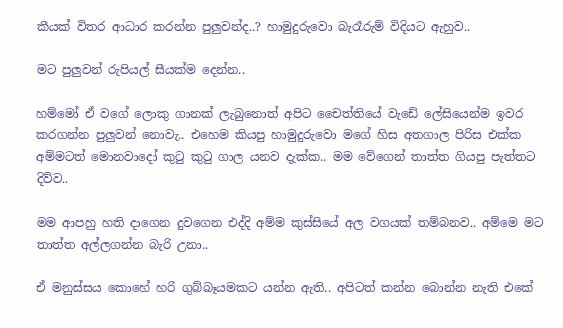කීයක් විතර ආධාර කරන්න පුලුවන්ද..? හාමුදුරුවො බැරෑරුම් විදියට ඇහුව..

මට පුලුවන් රුපියල් සීයක්ම දෙන්න..

හම්මෝ ඒ වගේ ලොකු ගානක් ලැබුනොත් අපිට චෛත්තියේ වැඩේ ලේසියෙන්ම ඉවර කරගන්න පුලුවන් නොවැ.. එහෙම කියපු හාමුදුරුවො මගේ හිස අතගාල පිරිස එක්ක අම්මටත් මොනවාදෝ කු‍ටු කු‍ටු ගාල යනව දැක්ක.. මම වේගෙන් තාත්ත ගියපු පැත්තට දිව්ව..

මම ආපහු හති දාගෙන දුවගෙන එද්දි අම්ම කුස්සියේ අල වගයක් තම්බනව.. අම්මෙ මට තාත්ත අල්ලගන්න බැරි උනා..

ඒ මනුස්සය කොහේ හරි ගුබ්බෑයමකට යන්න ඇති.. අපිටත් කන්න බොන්න නැති එකේ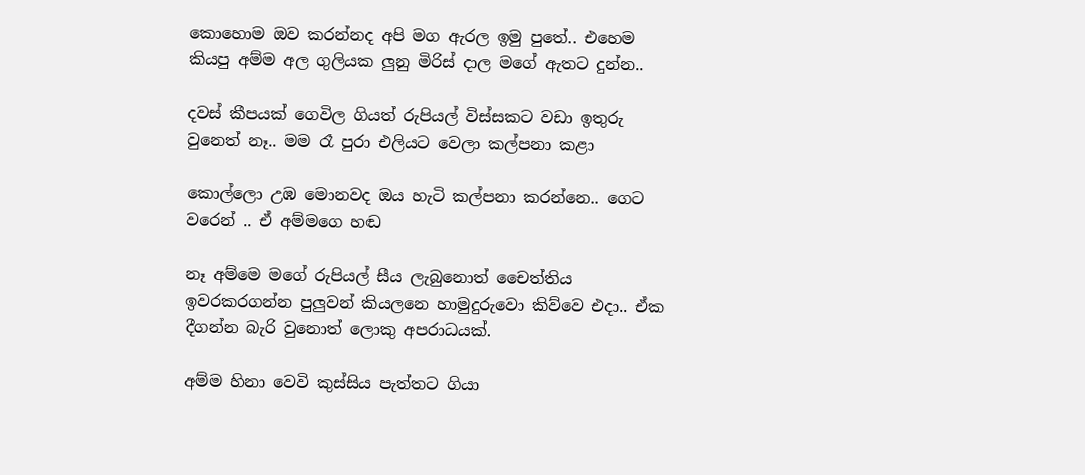කොහොම ඔව කරන්නද අපි මග ඇරල ඉමු පුතේ.. එහෙම කියපු අම්ම අල ගුලියක ලුනු මිරිස් දාල මගේ ඇතට දුන්න..

දවස් කීපයක් ගෙවිල ගියත් රුපියල් විස්සකට වඩා ඉතුරු වුනෙත් නෑ.. මම රෑ පුරා එලියට වෙලා කල්පනා කළා

කොල්ලො උඹ මොනවද ඔය හැටි කල්පනා කරන්නෙ.. ගෙට වරෙන් .. ඒ අම්මගෙ හඬ

නෑ අම්මෙ මගේ රුපියල් සීය ලැබුනොත් චෛත්තිය ඉවරකරගන්න පුලුවන් කියලනෙ හාමුදුරුවො කිව්වෙ එදා.. ඒක දීගන්න බැරි වුනොත් ලොකු අපරාධයක්.

අම්ම හිනා වෙවි කුස්සිය පැත්තට ගියා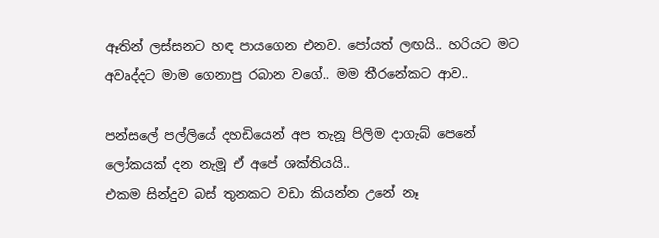ඈතින් ලස්සනට හඳ පායගෙන එනව. පෝයත් ලඟයි.. හරියට මට අවෘද්දට මාම ගෙනාපු රබාන වගේ.. මම තීරනේකට ආව..

පන්සලේ පල්ලියේ දහඩියෙන් අප තැනූ පිලිම දාගැබ් පෙනේ
ලෝකයක් දන නැමූ ඒ අපේ ශක්තියයි..
එකම සින්දුව බස් තුනකට වඩා කියන්න උනේ නෑ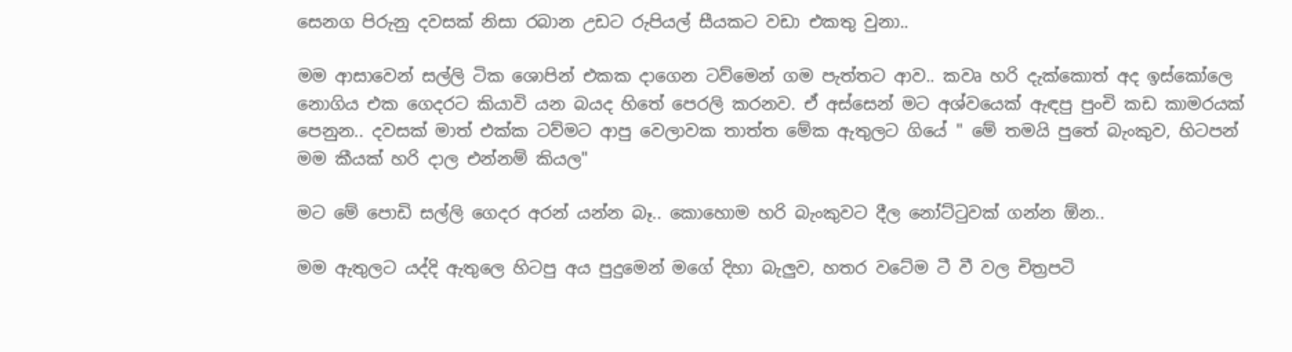සෙනග පිරුනු දවසක් නිසා රබාන උඩට රුපියල් සීයකට වඩා එකතු වුනා..

මම ආසාවෙන් සල්ලි ටික ශොපින් එකක දාගෙන ටව්මෙන් ගම පැත්තට ආව.. කවෘ හරි දැක්කොත් අද ඉස්කෝලෙ නොගිය එක ගෙදරට කියාවි යන බයද හිතේ පෙරලි කරනව. ඒ අස්සෙන් මට අශ්වයෙක් ඇඳපු පුංචි කඩ කාමරයක් පෙනුන.. දවසක් මාත් එක්ක ටව්මට ආපු වෙලාවක තාත්ත මේක ඇතුලට ගියේ " මේ තමයි පුතේ බැංකුව, හිටපන් මම කීයක් හරි දාල එන්නම් කියල"

මට මේ පොඩි සල්ලි ගෙදර අරන් යන්න බෑ.. කොහොම හරි බැංකුවට දීල නෝට්‍ටුවක් ගන්න ඕන..

මම ඇතුලට යද්දි ඇතුලෙ හිටපු අය පුදුමෙන් මගේ දිහා බැලුව, හතර වටේම ටී වී වල චිත්‍රපටි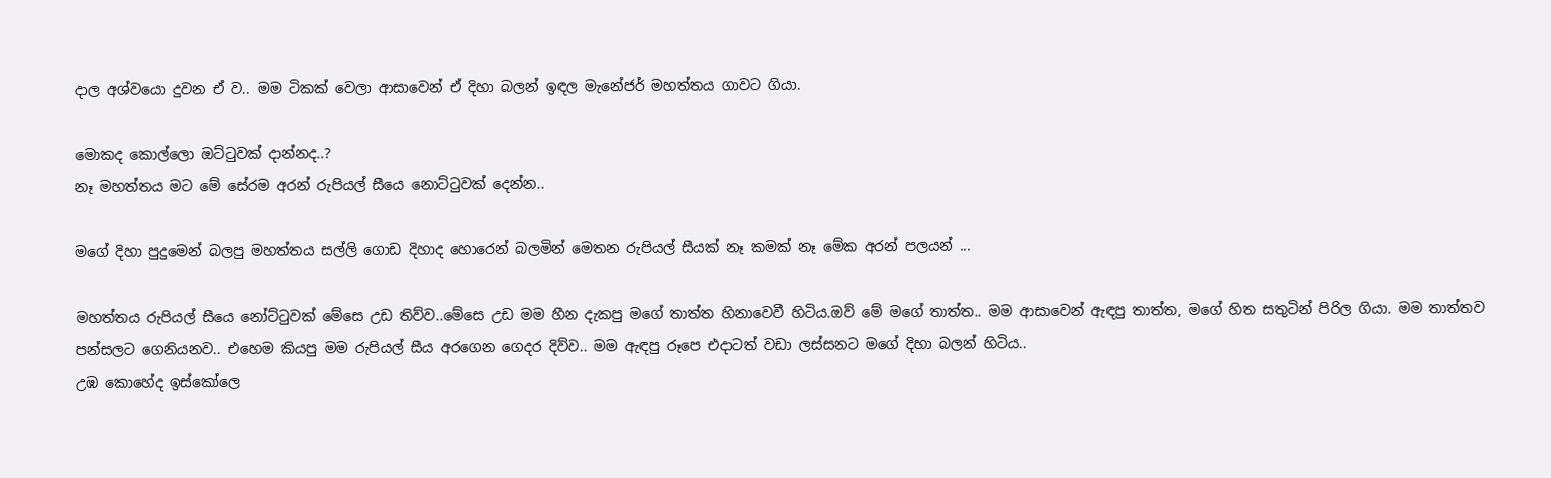දාල අශ්වයො දුවන ඒ ව.. මම ටිකක් වෙලා ආසාවෙන් ඒ දිහා බලන් ඉඳල මැනේජර් මහත්තය ගාවට ගියා.

මොකද කොල්ලො ඔට්‍ටුවක් දාන්නද..?
නෑ මහත්තය මට මේ සේරම අරන් රුපියල් සීයෙ නොට්‍ටුවක් දෙන්න..

මගේ දිහා පුදුමෙන් බලපු මහත්තය සල්ලි ගොඩ දිහාද හොරෙන් බලමින් මෙතන රුපියල් සීයක් නෑ කමක් නෑ මේක අරන් පලයන් ...

මහත්තය රුපියල් සීයෙ නෝට්‍ටුවක් මේසෙ උඩ තිව්ව..මේසෙ උඩ මම හීන දැකපු මගේ තාත්ත හිනාවෙවී හිටිය.ඔව් මේ මගේ තාත්ත.. මම ආසාවෙන් ඇඳපු තාත්ත, මගේ හිත සතුටින් පිරිල ගියා. මම තාත්තව පන්සලට ගෙනියනව.. එහෙම කියපු මම රුපියල් සීය අරගෙන ගෙදර දිව්ව.. මම ඇඳපු රූපෙ එදාටත් වඩා ලස්සනට මගේ දිහා බලන් හිටිය..
උඹ කොහේද ඉස්කෝලෙ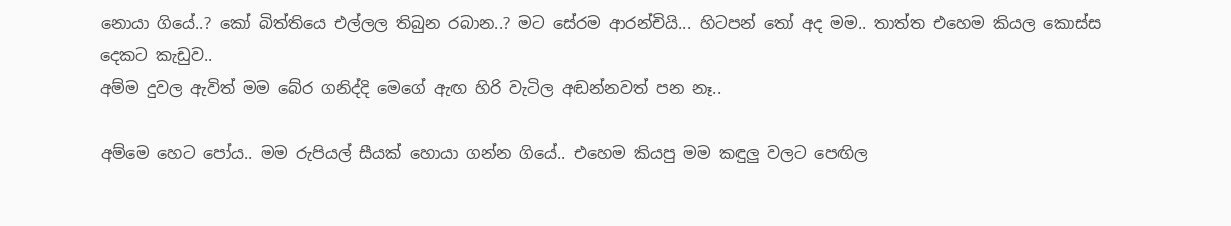නොයා ගියේ..? කෝ බිත්තියෙ එල්ලල තිබුන රබාන..? මට සේරම ආරන්චියි... හිටපන් ‍තෝ අද මම.. තාත්ත එහෙම කියල කොස්ස දෙකට කැඩුව..
අම්ම දුවල ඇවිත් මම බේර ගනිද්දි මෙගේ ඇඟ හිරි වැටිල අඬන්නවත් පන නෑ..

අම්මෙ හෙට පෝය.. මම රුපියල් සීයක් හොයා ගන්න ගියේ.. එහෙම කියපු මම කඳුලු වලට පෙඟිල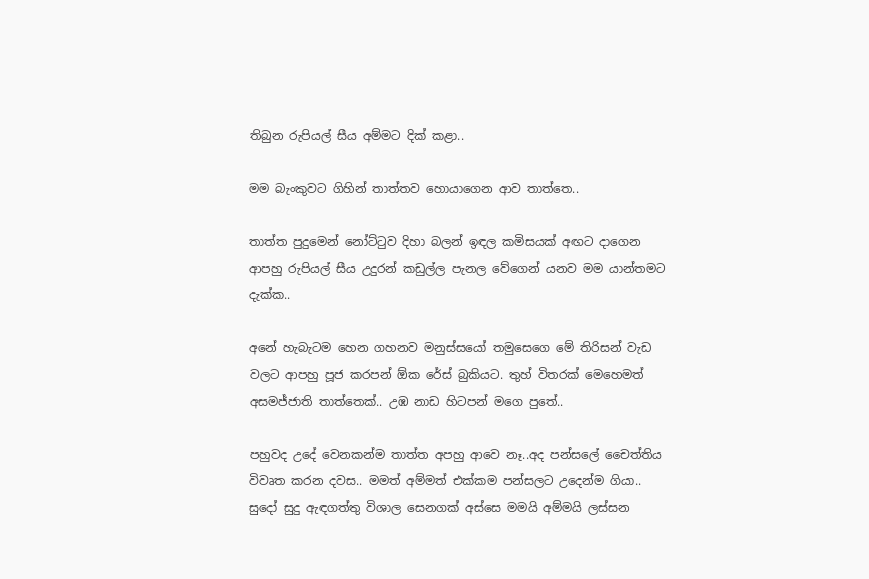තිබුන රුපියල් සීය අම්මට දික් කළා..

මම බැංකුවට ගිහින් තාත්තව හොයාගෙන ආව තාත්තෙ..

තාත්ත පුදුමෙන් නෝට්‍ටුව දිහා බලන් ඉඳල කමිසයක් අඟට දාගෙන ආපහු රුපියල් සීය උදුරන් කඩුල්ල පැනල වේගෙන් යනව මම යාන්තමට දැක්ක..

අනේ හැබැටම හෙන ගහනව මනුස්සයෝ තමුසෙගෙ මේ තිරිසන් වැඩ වලට ආපහු පූජ කරපන් ඕක රේස් බුකියට. තුහ් විතරක් මෙහෙමත් අසමජ්ජාති තාත්තෙක්.. උඹ නාඩ හිටපන් මගෙ පුතේ..

පහුවද උදේ වෙනකන්ම තාත්ත අපහු ආවෙ නෑ..අද පන්සලේ චෛත්තිය විවෘත කරන දවස.. මමත් අම්මත් එක්කම පන්සලට උදෙන්ම ගියා.. සුදෝ සුදු ඇඳගත්තු විශාල සෙනගක් අස්සෙ මමයි අම්මයි ලස්සන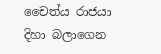චෛත්ය රාජයා දිහා බලාගෙන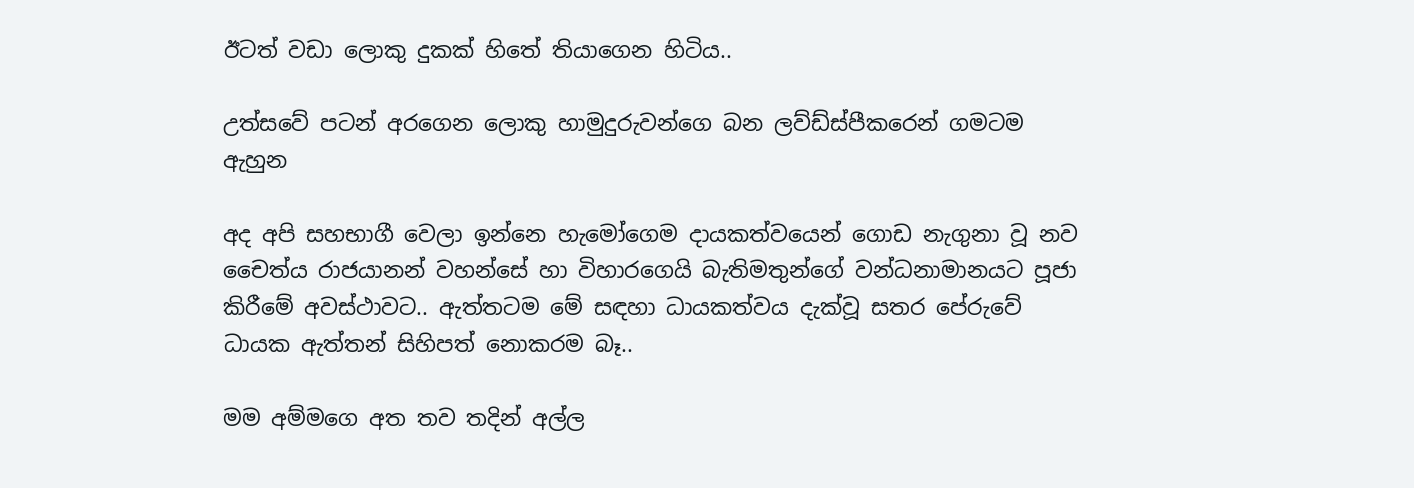ඊටත් වඩා ලොකු දුකක් හිතේ තියාගෙන හිටිය..

උත්සවේ පටන් අරගෙන ලොකු හාමුදුරුවන්ගෙ බන ලව්ඩ්ස්පීකරෙන් ගමටම ඇහුන

අද අපි සහභාගී වෙලා ඉන්නෙ හැමෝගෙම දායකත්වයෙන් ගොඩ නැගුනා වූ නව චෛත්ය රාජයානන් වහන්සේ හා විහාරගෙයි බැතිමතුන්ගේ වන්ධනාමානයට පූජා කිරීමේ අවස්ථාවට.. ඇත්තටම මේ සඳහා ධායකත්වය දැක්වූ සතර පේරුවේ ධායක ඇත්තන් සිහිපත් නොකරම බෑ..

මම අම්මගෙ අත තව තදින් අල්ල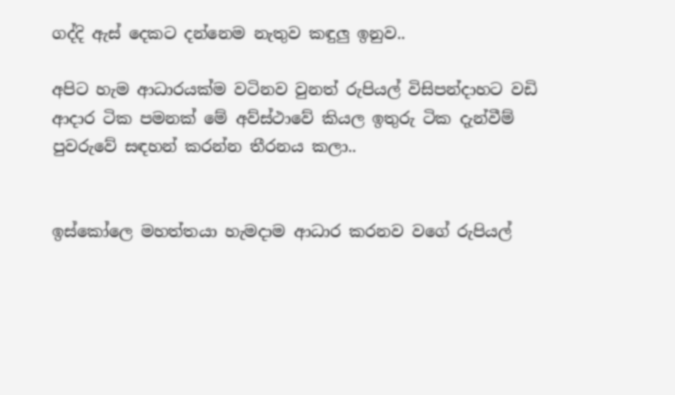ගද්දි ඇස් දෙකට දන්නෙම නැතුව කඳුලු ඉනුව..

අපිට හැම ආධාරයක්ම වටිනව වුනත් රුපියල් විසිපන්දාහට වඩි ආදාර ටික පමනක් මේ අව්ස්ථාවේ කියල ඉතුරු ටික දැන්වීම් පුවරුවේ සඳහන් කරන්න තීරනය කලා..


ඉස්කෝලෙ මහත්තයා හැමදාම ආධාර කරනව වගේ රුපියල්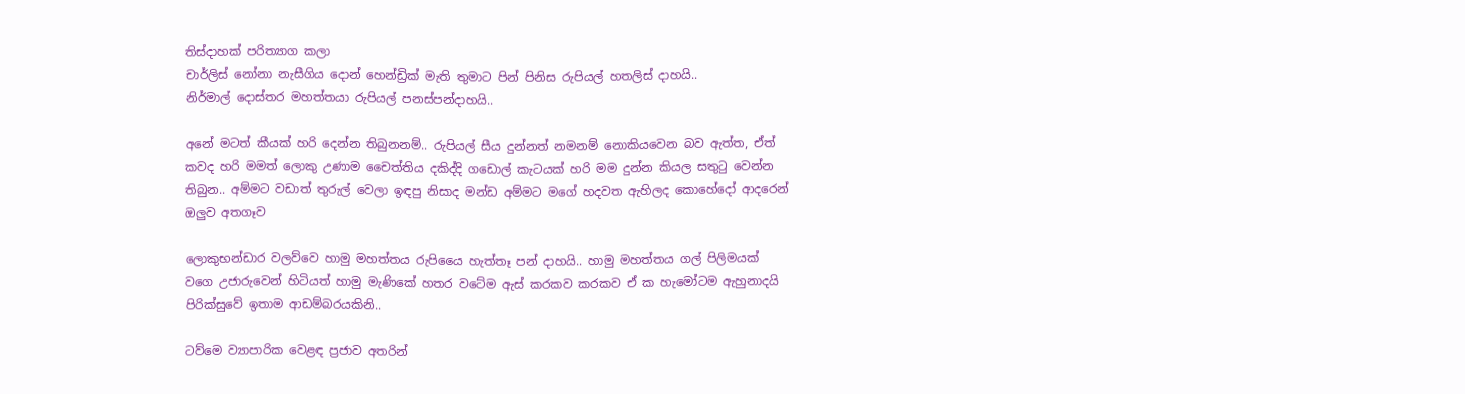තිස්දාහක් පරිත්‍යාග කලා
චාර්ලිස් නෝනා නැසීගිය දොන් හෙන්ඩ්‍රික් මැති තුමාට පින් පිනිස රුපියල් හතලිස් දාහයි..
නිර්මාල් දොස්තර මහත්තයා රුපියල් පනස්පන්දාහයි..

අනේ මටත් කීයක් හරි දෙන්න තිබුනනම්.. රුපියල් සීය දුන්නත් නමනම් නොකියවෙන බව ඇත්ත, ඒත් කවද හරි මමත් ලොකු උණාම චෛත්තිය දකිද්දි ගඩොල් කැටයක් හරි මම දුන්න කියල සතු‍ටු වෙන්න තිබුන.. අම්මට වඩාත් තුරුල් වෙලා ඉඳපු නිසාද මන්ඩ අම්මට මගේ හදවත ඇහිලද කොහේදෝ ආදරෙන් ඔලුව අතගෑව

ලොකුභන්ඩාර වලව්වෙ හාමු මහත්තය රුපියෛ හැත්තෑ පන් දාහයි.. හාමු මහත්තය ගල් පිලිමයක් වගෙ උජාරුවෙන් හිටියත් හාමු මැණිකේ හතර වටේම ඇස් කරකව කරකව ඒ ක හැමෝටම ඇහුනාදයි පිරික්සුවේ ඉතාම ආඩම්බරයකිනි..

ටව්මෙ ව්‍යාපාරික වෙළඳ ප්‍රජාව අතරින්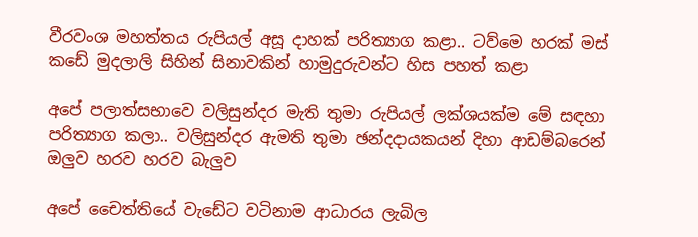වීරවංශ මහත්තය රුපියල් අසූ දාහක් පරිත්‍යාග කළා.. ටව්මෙ හරක් මස් කඩේ මුදලාලි සිහින් සිනාවකින් හාමුදුරුවන්ට හිස පහත් කළා

අපේ පලාත්සභාවෙ වලිසුන්දර මැති තුමා රුපියල් ලක්ශයක්ම මේ සඳහා පරිත්‍යාග කලා.. වලිසුන්දර ඇමති තුමා ඡන්දදායකයන් දිහා ආඩම්බරෙන් ඔලුව හරව හරව බැලුව

අපේ චෛත්තියේ වැඩේට වටිනාම ආධාරය ලැබිල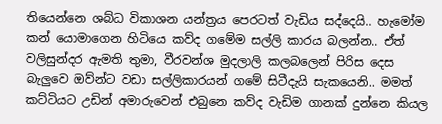තියෙන්නෙ ශබ්ධ විකාශන යන්ත්‍රය පෙරටත් වැඩිය සද්දෙයි.. හැමෝම කන් යොමාගෙන හිටියෙ කව්ද ගමේම සල්ලි කාරය බලන්න.. ඒත් වලිසුන්දර ඇමති තුමා, වීරවන්ශ මුදලාලි කලබලෙන් පිරිස දෙස බැලුවෙ ඔව්න්ට වඩා සල්ලිකාරයන් ගමේ සිටීදැයි සැකයෙනි.. මමත් කට්ටියට උඩින් අමාරුවෙන් එබුනෙ කව්ද වැඩිම ගානක් දුන්නෙ කියල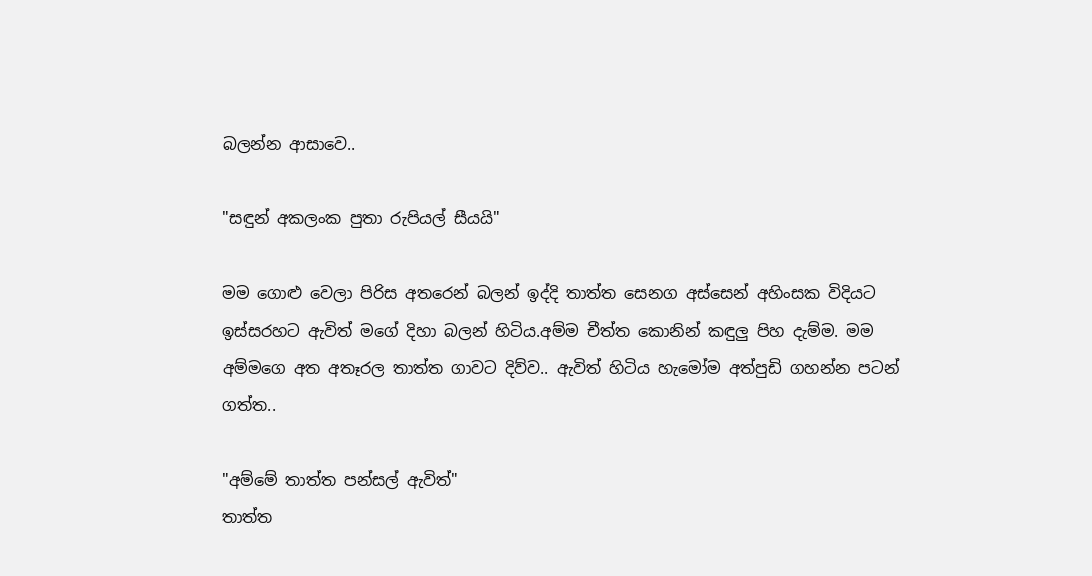බලන්න ආසාවෙ..

"සඳුන් අකලංක පුතා රුපියල් සීයයි"

මම ගොළු වෙලා පිරිස අතරෙන් බලන් ඉද්දි තාත්ත සෙනග අස්සෙන් අහිංසක විදියට ඉස්සරහට ඇවිත් මගේ දිහා බලන් හිටිය.අම්ම චීත්ත කොනින් කඳුලු පිහ දැම්ම. මම අම්මගෙ අත අතෑරල තාත්ත ගාවට දිව්ව.. ඇවිත් හිටිය හැමෝම අත්පුඩි ගහන්න පටන් ගත්ත..

"අම්මේ තාත්ත පන්සල් ඇවිත්"
තාත්ත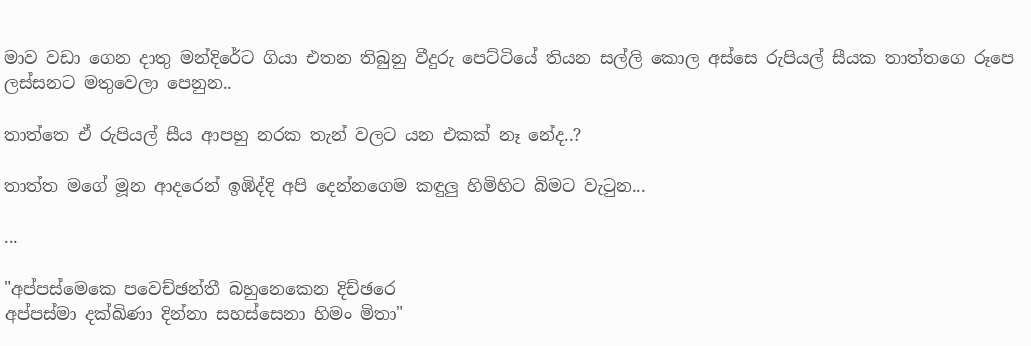මාව වඩා ගෙන දාතු මන්දිරේට ගියා එතන තිබුනු වීදුරු පෙට්ටියේ තියන සල්ලි කොල අස්සෙ රුපියල් සීයක තාත්තගෙ රූපෙ ලස්සනට මතුවෙලා පෙනුන..

තාත්තෙ ඒ රුපියල් සීය ආපහු නරක තැන් වලට යන එකක් නෑ නේද..?

තාත්ත මගේ මූන ආදරෙන් ඉඹිද්දි අපි දෙන්නගෙම කඳුලු හිමිහිට බිමට වැ‍ටුන...

...

"අප්පස්මෙකෙ පවෙච්ඡන්තී බහුනෙකෙන දිච්ඡරෙ
අප්පස්මා දක්ඛිණා දින්නා සහස්සෙනා හිමං මිතා"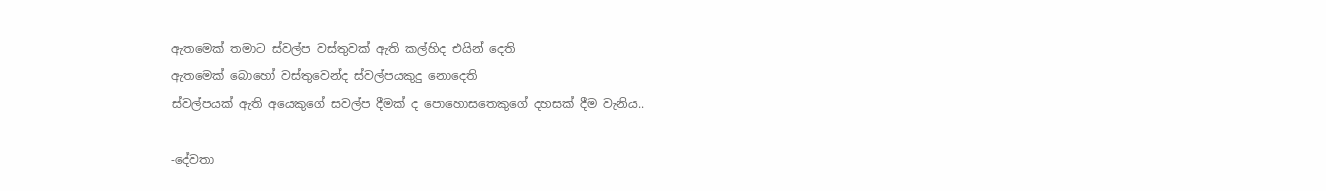ඇතමෙක් තමාට ස්වල්ප වස්තුවක් ඇති කල්හිද එයින් දෙති
ඇතමෙක් බොහෝ වස්තුවෙන්ද ස්වල්පයකුදු නොදෙති
ස්වල්පයක් ඇති අයෙකුගේ සවල්ප දීමක් ද පොහොසතෙකුගේ දහසක් දීම වැනිය..

-දේවතා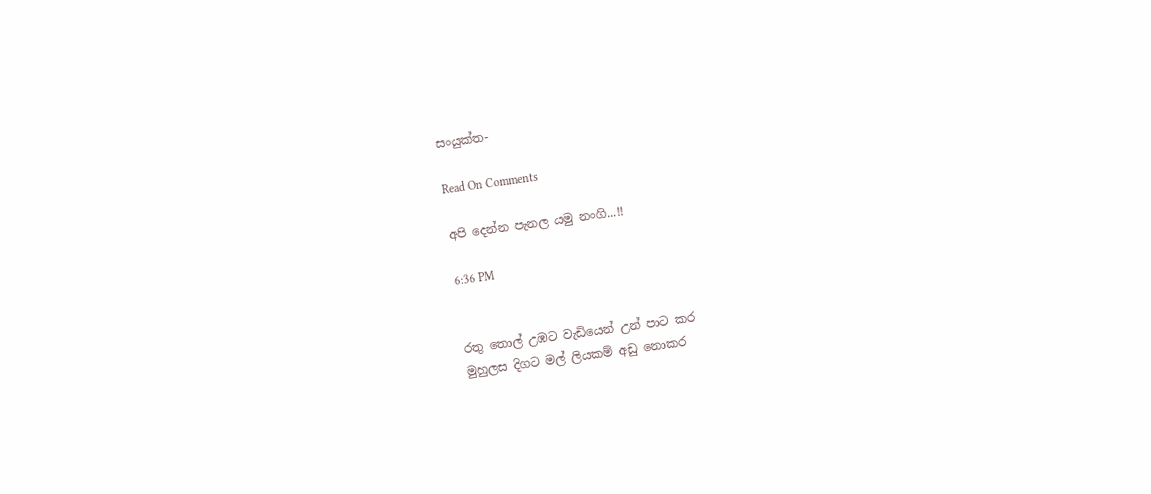සංයුක්ත-

Read On Comments

අපි දෙන්න පැනල යමු නංගි...!!

6:36 PM


රතු තොල් උඹට වැඩියෙන් උන් පාට කර
මුහුලස දිගට මල් ලියකම් අඩු නොකර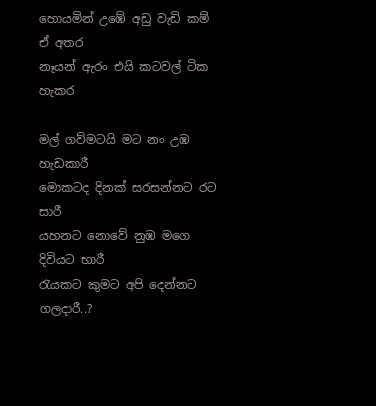හොයමින් උඹේ අඩු වැඩි කම් ඒ අතර
නෑයන් ඇරං එයි කටවල් ටික හැකර

මල් ගව්මටයි මට නං උඹ හැඩකාරී
මොකටද දිනක් සරසන්නට රට සාරී
යහනට නොවේ නුඹ මගෙ දිවියට භාරී
රැයකට කුමට අපි දෙන්නට ගලදාරී..?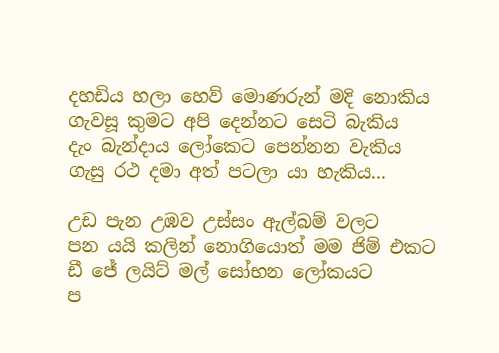දහඩිය හලා හෙව් මොණරුන් මදි නොකිය
ගැවසූ කුමට අපි දෙන්නට සෙටි බැකිය
දැං බැන්දාය ලෝකෙට පෙන්නන වැකිය
ගැසු රථ දමා අත් පටලා යා හැකිය...

උඩ පැන උඹව උස්සං ඇල්බම් වලට
පන යයි කලින් නොගියොත් මම ජිම් එකට
ඩී ජේ ලයිට් මල් සෝභන ලෝකයට
ප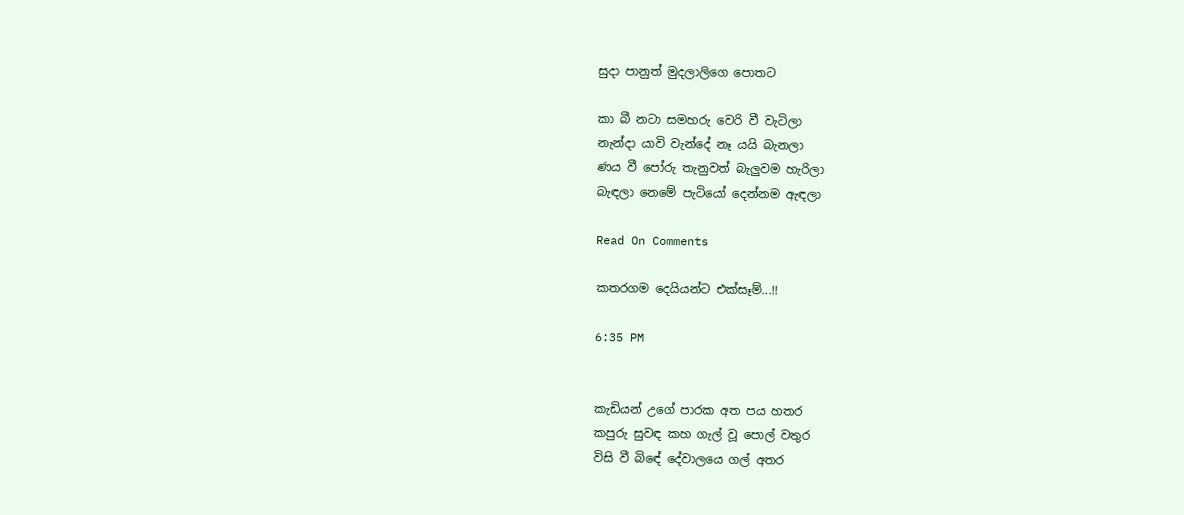සුදා පානුත් මුදලාලිගෙ පොතට

කා බී නටා සමහරු වෙරි වී වැටිලා
නැන්දා යාවි වැන්දේ නෑ යයි බැනලා
ණය වී පෝරු තැනුවත් බැලුවම හැරිලා
බැඳලා නෙමේ පැටියෝ දෙන්නම ඇඳලා

Read On Comments

කතරගම දෙයියන්ට එක්සෑම්...!!

6:35 PM


කැඩියන් උගේ පාරක අත පය හතර
කපුරු සුවඳ කහ ගැල් වූ පොල් වතුර
විසි වී බිඳේ දේවාලයෙ ගල් අතර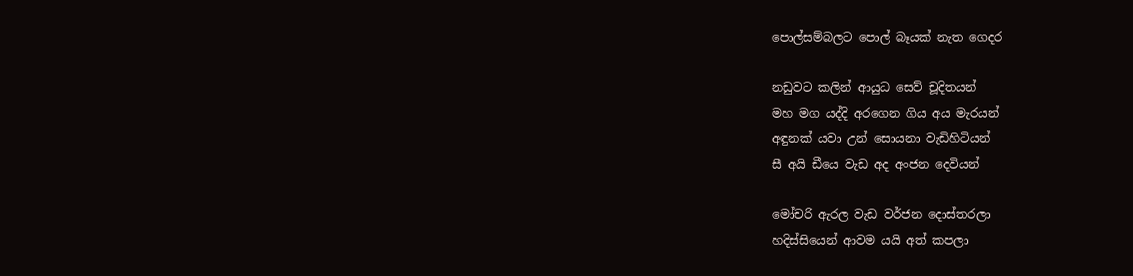පොල්සම්බලට පොල් බෑයක් නැත ගෙදර

නඩුවට කලින් ආයුධ සෙව් චූදිතයන්
මහ මග යද්දි අරගෙන ගිය අය මැරයන්
අඳුනක් යවා උන් සොයනා වැඩිහිටියන්
සී අයි ඩීයෙ වැඩ අද අංජන දෙවියන්

මෝචරි ඇරල වැඩ වර්ජන දොස්තරලා
හදිස්සියෙන් ආවම යයි අත් කපලා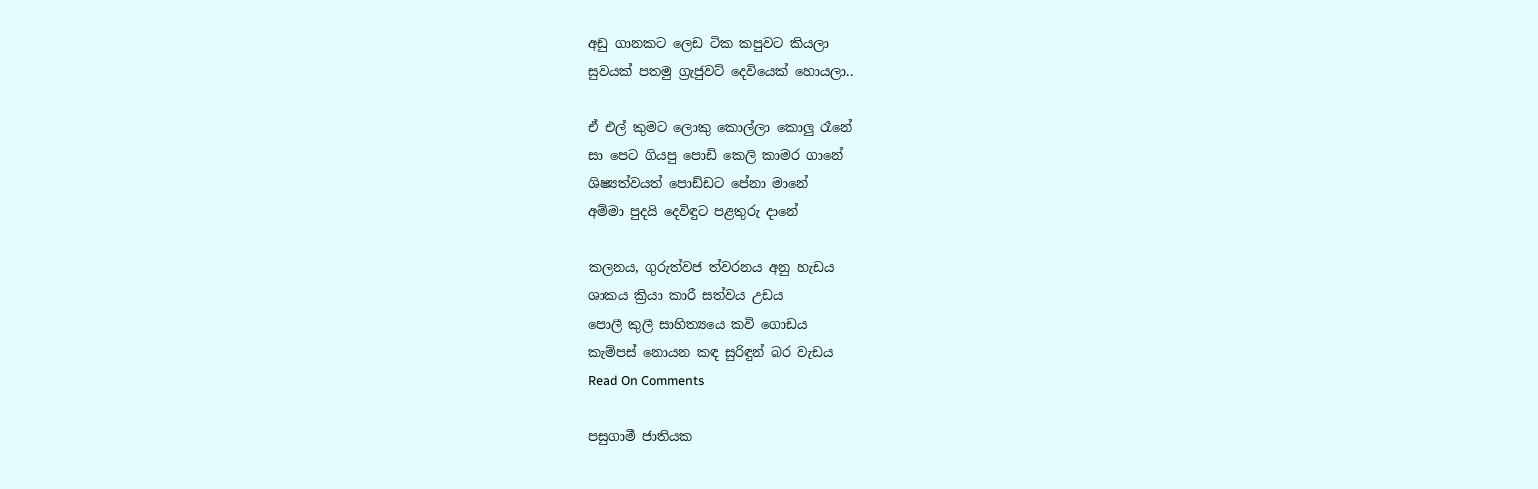අඩු ගානකට ලෙඩ ටික කපුවට කියලා
සුවයක් පතමු ග්‍රැජුවට් දෙවියෙක් හොයලා..

ඒ එල් කුමට ලොකු කොල්ලා කොලු රෑනේ
සා පෙට ගියපු පොඩි කෙලි කාමර ගානේ
ශිෂ්‍යත්වයත් පොඩ්ඩට පේනා මානේ
අම්මා පුදයි දෙවිඳුට පළතුරු දානේ

කලනය, ගුරුත්වජ ත්වරනය අනු හැඩය
ශාකය ක්‍රියා කාරී සත්වය උඩය
පොලී කුලී සාහිත්‍යයෙ කවි ගොඩය
කැම්පස් නොයන කඳ සුරිඳුන් බර වැඩය
Read On Comments

පසුගාමී ජාතියක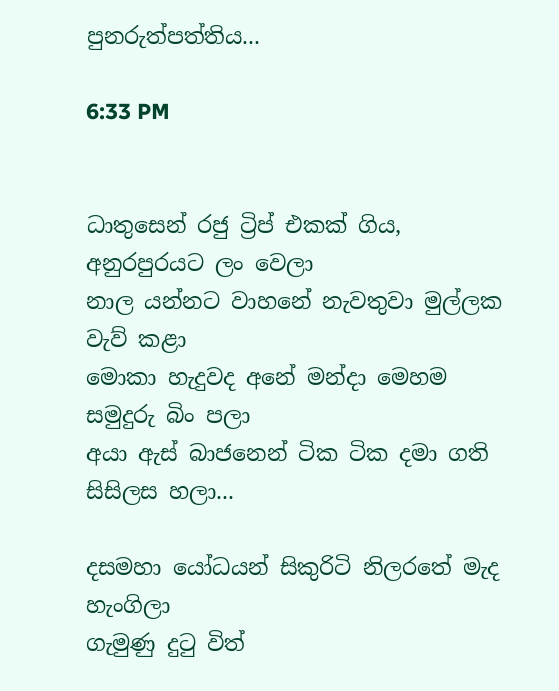පුනරුත්පත්තිය...

6:33 PM


ධාතුසෙන් රජු ට්‍රිප් එකක් ගිය, අනුරපුරයට ලං වෙලා
නාල යන්නට වාහනේ නැවතුවා මුල්ලක වැව් කළා
මොකා හැදුවද අනේ මන්දා මෙහම සමුදුරු බිං පලා
අයා ඇස් බාජනෙන් ටික ටික දමා ගති සිසිලස හලා...

දසමහා යෝධයන් සිකුරිටි නිලරතේ මැද හැංගිලා
ගැමුණු දු‍ටු විත්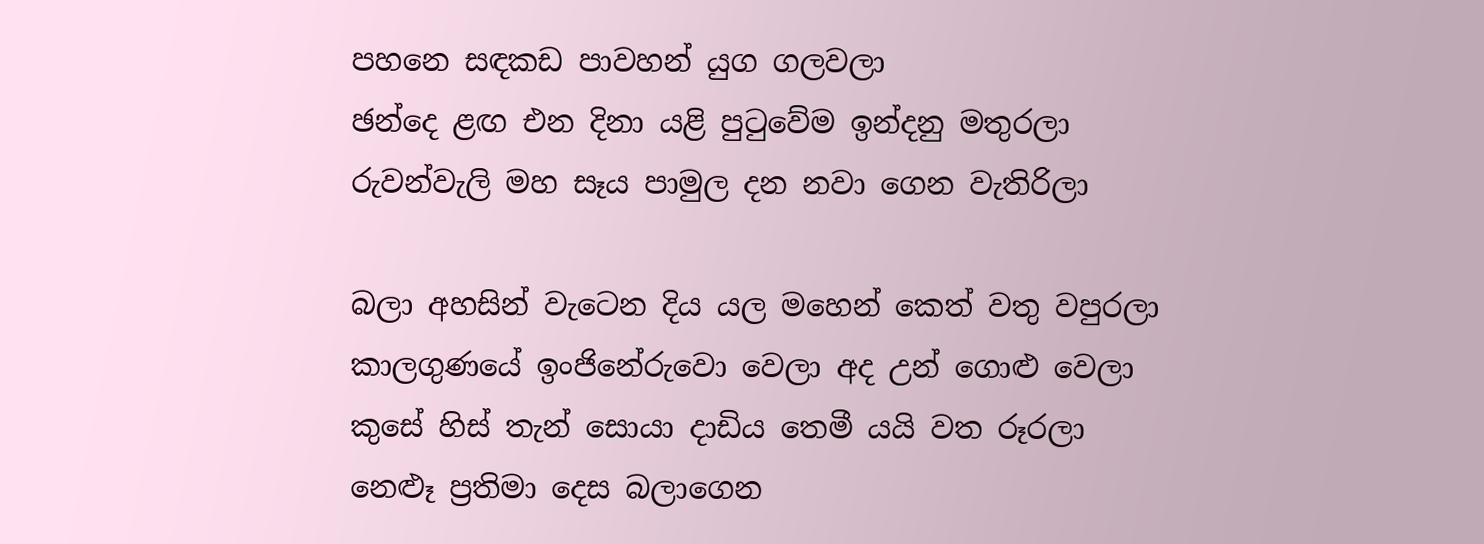පහනෙ සඳකඩ පාවහන් යුග ගලවලා
ඡන්දෙ ළඟ එන දිනා යළි පු‍ටුවේම ඉන්දනු මතුරලා
රුවන්වැලි මහ සෑය පාමුල දන නවා ගෙන වැතිරිලා

බලා අහසින් වැටෙන දිය යල මහෙන් කෙත් වතු වපුරලා
කාලගුණයේ ඉංජිනේරුවො වෙලා අද උන් ගොළු වෙලා
කුසේ හිස් තැන් සොයා දාඩිය තෙමී යයි වත රූරලා
නෙළූ ප්‍රතිමා දෙස බලාගෙන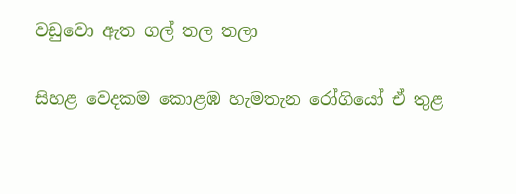වඩුවො ඇත ගල් තල තලා

සිහළ වෙදකම කොළඹ හැමතැන රෝගියෝ ඒ තුළ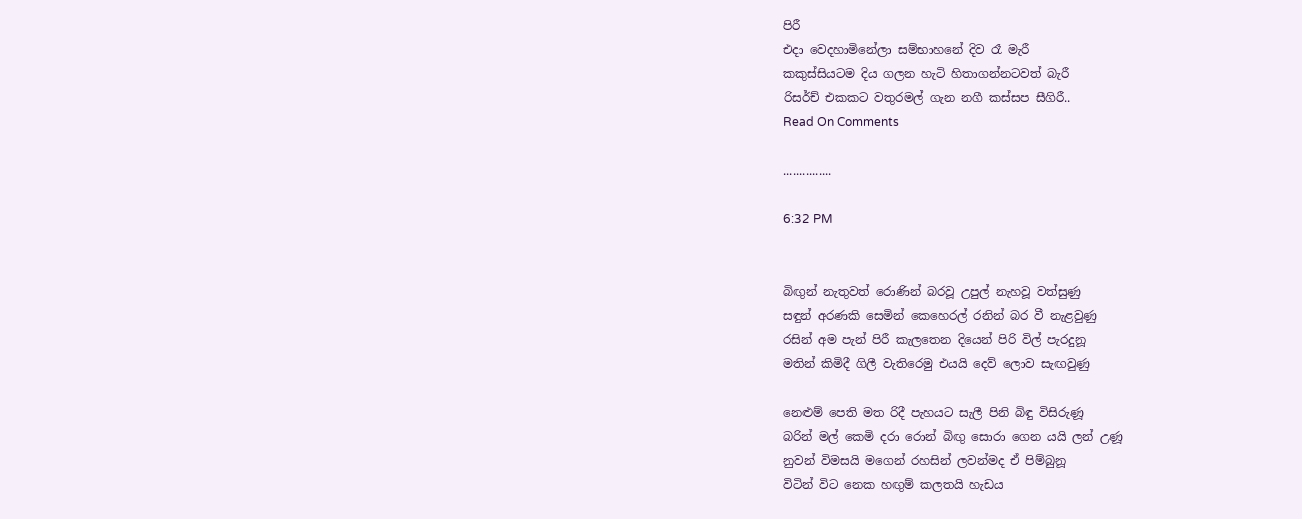පිරී
එදා වෙදහාමිනේලා සම්භාහනේ දිව රෑ මැරී
කකුස්සියටම දිය ගලන හැටි හිතාගන්නටවත් බැරී
රිසර්ච් එකකට වතුරමල් ගැන නගී කස්සප සීගිරී..
Read On Comments

...............

6:32 PM


බිඟුන් නැතුවත් රොණින් බරවූ උපුල් නැහවූ වත්සුණු
සඳුන් අරණකි සෙමින් කෙහෙරල් රනින් බර වී නැළවුණු
රසින් අම පැන් පිරී කැලතෙන දියෙන් පිරි විල් පැරදුනූ
මතින් කිමිදී ගිලී වැතිරෙමු එයයි දෙව් ලොව සැඟවුණු

නෙළුම් පෙති මත රිදී පැහයට සැලී පිනි බිඳු විසිරුණූ
බරින් මල් කෙමි දරා රොන් බිඟු සොරා ගෙන යයි ලන් උණූ
නුවන් විමසයි මගෙන් රහසින් ලවන්මද ඒ පිම්බුනූ
විටින් විට නෙක හඟුම් කලතයි හැඩය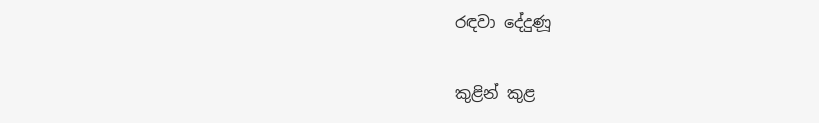රඳවා දේදුණූ

කුළින් කුළ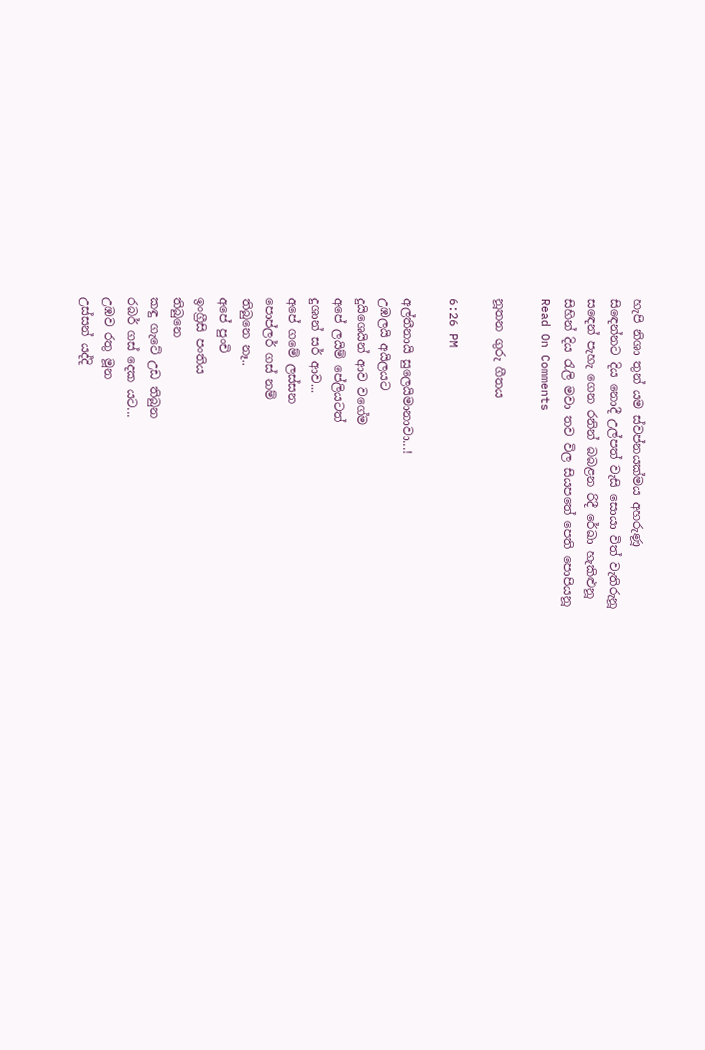හැපි නිශා තුන් යම ස්වප්නයක්මය අහරුණූ
සි‍ඳෙන්නට දිය නොදී උල්පත් වැසි සොයා විත් වැතිරුනූ
ස‍ඳෙන් පැහැ ගෙන රනින් බබළන රිදී රේඛා හැකිළුනූ
සිහින් දිය ‍රැලි මවා තව විල සියපතේ පෙති පොපියනූ
Read On Comments

නූතන ගුරු ගීතය

6:26 PM

අල්තීනායි සුලෙයිමානාවා...!
උඹලයි අයිලයට
දුයිශෙයින් ආව වගේම
අපේ ලයිම් පේලියටත්
දුශාන් සර් ආව...
අපේ ගමේ ලස්සන
පොප්ලර් ගස් නම්
තිබුනෙ නෑ..
අපේ පුංචි
ඉංග්‍රීසි පංතිය
තිබුනෙ
කඳු ගැටේ උඩ තිබුන
රබර් ගස් දෙක යට...
උඹව රතු මූන
උස්සන් යද්දි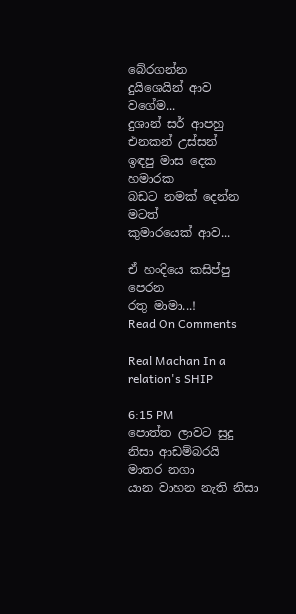බේරගන්න
දුයිශෙයින් ආව
වගේම...
දුශාන් සර් ආපහු
එනකන් උස්සන්
ඉඳපු මාස දෙක හමාරක
බඩට නමක් දෙන්න
මටත්
කුමාරයෙක් ආව...

ඒ හංදියෙ කසිප්පු
පෙරන
රතු මාමා...!
Read On Comments

Real Machan In a relation's SHIP

6:15 PM
පොත්ත ලාවට සුදු නිසා ආඩම්බරයි මාතර නගා
යාන වාහන නැති නිසා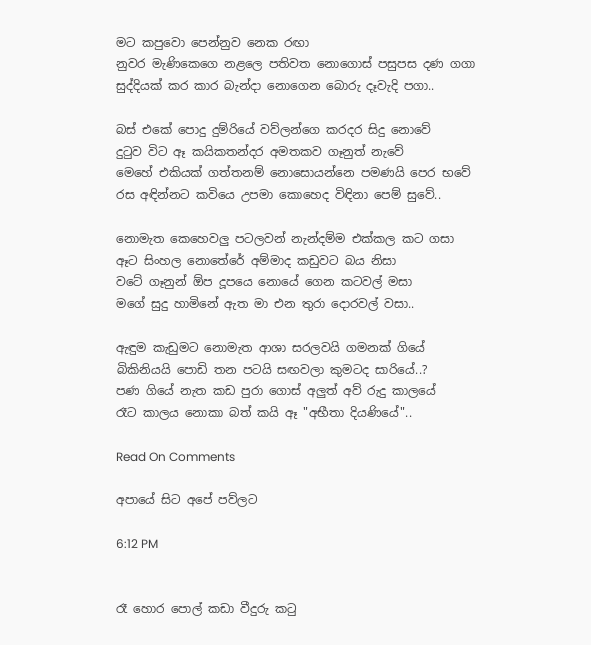මට කපුවො පෙන්නුව නෙක රඟා
නුවර මැණිකෙගෙ නළලෙ පතිවත නොගොස් පසුපස දණ ගගා
සුද්දියක් කර කාර බැන්දා නොගෙන බොරු දෑවැදි පගා..

බස් එකේ පොදු දුම්රියේ වව්ලන්ගෙ කරදර සිදු නොවේ
දු‍ටුව විට ඈ කයිකතන්දර අමතකව ගෑනුත් නැවේ
මෙහේ එකියක් ගත්තනම් නොසොයන්නෙ පමණයි පෙර භවේ
රස අඳින්නට කවියෙ උපමා කොහෙද විඳිනා පෙම් සුවේ..

නොමැත කෙහෙවලු පටලවන් නැන්දම්ම එක්කල කට ගසා
ඈට සිංහල නොතේරේ අම්මාද කඩුවට බය නිසා
වටේ ගෑනුන් ඕප දූපයෙ නොයේ ගෙන කටවල් මසා
මගේ සුදු හාමිනේ ඇත මා එන තුරා දොරවල් වසා..

ඇඳුම කැඩුමට නොමැත ආශා සරලවයි ගමනක් ගියේ
බිකිනියයි පොඩි තන පටයි සඟවලා කුමටද සාරියේ..?
පණ ගියේ නැත කඩ පුරා ගොස් අලුත් අව් රුදු කාලයේ
රෑට කාලය නොකා බත් කයි ඈ "අභීතා දියණියේ"..

Read On Comments

අපායේ සිට අපේ පව්ලට

6:12 PM


රෑ හොර පොල් කඩා වීදුරු ක‍ටු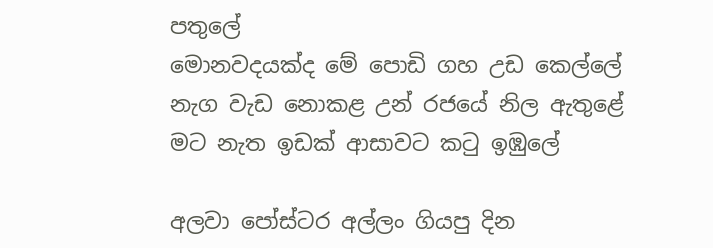පතුලේ
මොනවදයක්ද මේ පොඩි ගහ උඩ කෙල්ලේ
නැග වැඩ නොකළ උන් රජයේ නිල ඇතුළේ
මට නැත ඉඩක් ආසාවට ක‍ටු ඉඹුලේ

අලවා පෝස්ටර අල්ලං ගියපු දින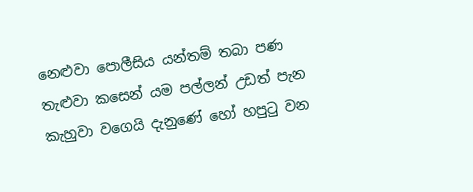නෙළුවා පොලීසිය යන්තම් තබා පණ
තැළුවා කසෙන් යම පල්ලන් උඩත් පැන
කැහුවා වගෙයි දැනුණේ හෝ හපු‍ටු වන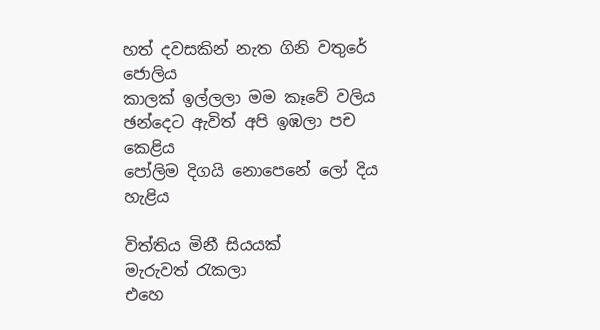හත් දවසකින් නැත ගිනි වතුරේ ජොලිය
කාලක් ඉල්ලලා මම කෑවේ වලිය
ඡන්දෙට ඇවිත් අපි ඉඹලා පච කෙළිය
පෝලිම දිගයි නොපෙනේ ලෝ දිය හැළිය

විත්තිය මිනී සියයක් මැරුවත් ‍රැකලා
එහෙ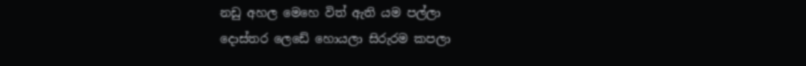නඩු අහල මෙහෙ විත් ඇති යම පල්ලා
දොස්තර ලෙඩේ හොයලා සිරුරම කපලා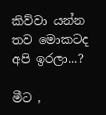කිව්වා යන්න තව මොකටද අපි ඉරලා...?

මීට ,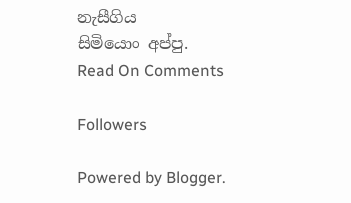නැසීගිය
සිමියොං අප්පු.
Read On Comments

Followers

Powered by Blogger.